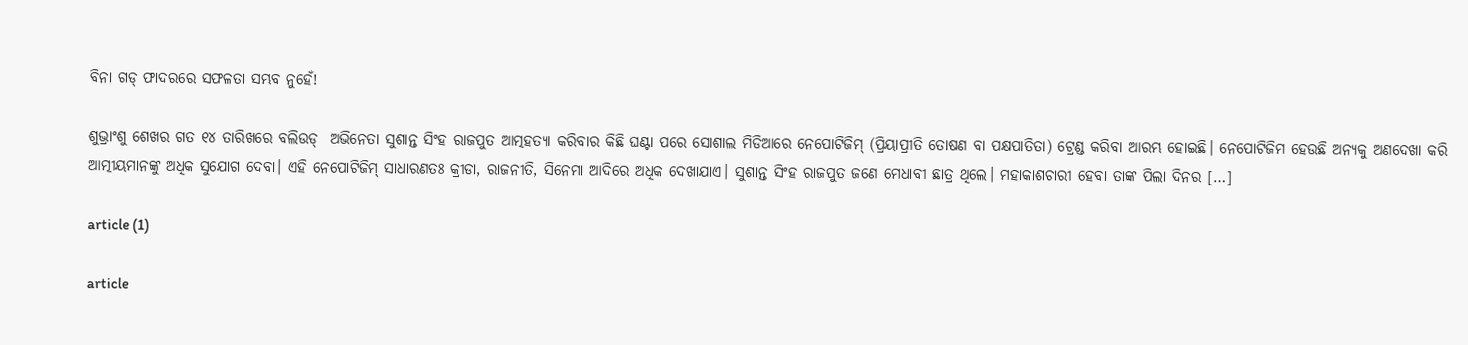ବିନା ଗଡ୍ ଫାଦରରେ ସଫଳତା ସମ୍ଭବ ନୁହେଁ!

ଶୁଭ୍ରାଂଶୁ ଶେଖର ଗତ ୧୪ ତାରିଖରେ ବଲିଉଡ୍  ଅଭିନେତା ସୁଶାନ୍ତ ସିଂହ ରାଜପୁତ ଆତ୍ମହତ୍ୟା କରିବାର କିଛି ଘଣ୍ଟା ପରେ ସୋଶାଲ ମିଡିଆରେ ନେପୋଟିଜିମ୍ (ପ୍ରିୟାପ୍ରୀତି ତୋଷଣ ବା ପକ୍ଷପାତିତା) ଟ୍ରେଣ୍ଡ କରିବା ଆରମ୍ଭ ହୋଇଛି। ନେପୋଟିଜିମ ହେଉଛି ଅନ୍ୟକୁ ଅଣଦେଖା କରି ଆତ୍ମୀୟମାନଙ୍କୁ ଅଧିକ ସୁଯୋଗ ଦେବା। ଏହି ନେପୋଟିଜିମ୍ ସାଧାରଣତଃ କ୍ରୀଡା, ରାଜନୀତି, ସିନେମା ଆଦିରେ ଅଧିକ ଦେଖାଯାଏ। ସୁଶାନ୍ତ ସିଂହ ରାଜପୁତ ଜଣେ ମେଧାବୀ ଛାତ୍ର ଥିଲେ। ମହାକାଶଚାରୀ ହେବା ତାଙ୍କ ପିଲା ଦିନର […]

article (1)

article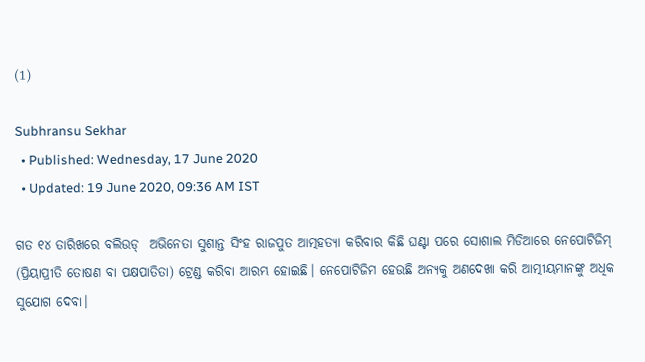(1)

Subhransu Sekhar
  • Published: Wednesday, 17 June 2020
  • Updated: 19 June 2020, 09:36 AM IST

ଗତ ୧୪ ତାରିଖରେ ବଲିଉଡ୍  ଅଭିନେତା ସୁଶାନ୍ତ ସିଂହ ରାଜପୁତ ଆତ୍ମହତ୍ୟା କରିବାର କିଛି ଘଣ୍ଟା ପରେ ସୋଶାଲ ମିଡିଆରେ ନେପୋଟିଜିମ୍ (ପ୍ରିୟାପ୍ରୀତି ତୋଷଣ ବା ପକ୍ଷପାତିତା) ଟ୍ରେଣ୍ଡ କରିବା ଆରମ୍ଭ ହୋଇଛି। ନେପୋଟିଜିମ ହେଉଛି ଅନ୍ୟକୁ ଅଣଦେଖା କରି ଆତ୍ମୀୟମାନଙ୍କୁ ଅଧିକ ସୁଯୋଗ ଦେବା।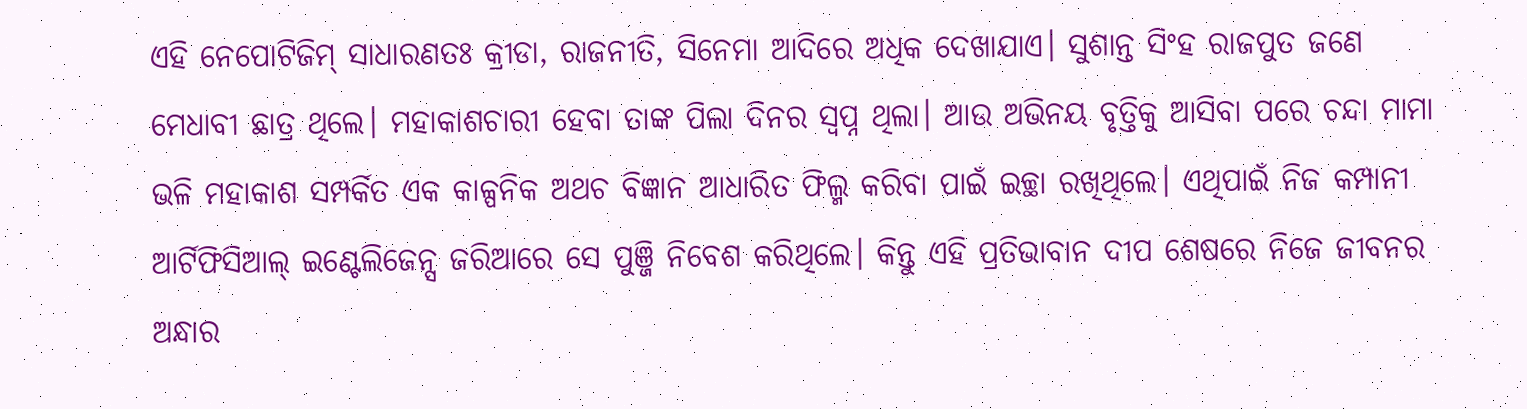ଏହି ନେପୋଟିଜିମ୍ ସାଧାରଣତଃ କ୍ରୀଡା, ରାଜନୀତି, ସିନେମା ଆଦିରେ ଅଧିକ ଦେଖାଯାଏ। ସୁଶାନ୍ତ ସିଂହ ରାଜପୁତ ଜଣେ ମେଧାବୀ ଛାତ୍ର ଥିଲେ। ମହାକାଶଚାରୀ ହେବା ତାଙ୍କ ପିଲା ଦିନର ସ୍ୱପ୍ନ ଥିଲା। ଆଉ ଅଭିନୟ ବୃତ୍ତିକୁ ଆସିବା ପରେ ଚନ୍ଦା ମାମା ଭଳି ମହାକାଶ ସମ୍ପର୍କିତ ଏକ କାଳ୍ପନିକ ଅଥଚ ବିଜ୍ଞାନ ଆଧାରିତ ଫିଲ୍ମ କରିବା ପାଇଁ ଇଚ୍ଛା ରଖିଥିଲେ। ଏଥିପାଇଁ ନିଜ କମ୍ପାନୀ ଆର୍ଟିଫିସିଆଲ୍ ଇଣ୍ଟେଲିଜେନ୍ସ ଜରିଆରେ ସେ ପୁଞ୍ଜି ନିବେଶ କରିଥିଲେ। କିନ୍ତୁ ଏହି ପ୍ରତିଭାବାନ ଦୀପ ଶେଷରେ ନିଜେ ଜୀବନର ଅନ୍ଧାର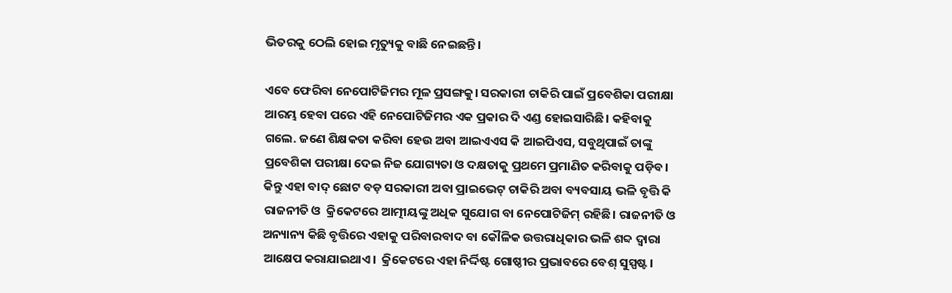ଭିତରକୁ ଠେଲି ହୋଇ ମୃତ୍ୟୁକୁ ବାଛି ନେଇଛନ୍ତି।

ଏବେ ଫେରିବା ନେପୋଟିଜିମର ମୂଳ ପ୍ରସଙ୍ଗକୁ। ସରକାରୀ ଚାକିରି ପାଇଁ ପ୍ରବେଶିକା ପରୀକ୍ଷା ଆରମ୍ଭ ହେବା ପରେ ଏହି ନେପୋଟିଜିମର ଏକ ପ୍ରକାର ଦି ଏଣ୍ଡ ହୋଇସାରିଛି। କହିବାକୁ ଗଲେ. ଜଣେ ଶିକ୍ଷକତା କରିବା ହେଉ ଅବା ଆଇଏଏସ କି ଆଇପିଏସ, ସବୁଥିପାଇଁ ତାଙ୍କୁ ପ୍ରବେଶିକା ପରୀକ୍ଷା ଦେଇ ନିଜ ଯୋଗ୍ୟତା ଓ ଦକ୍ଷତାକୁ ପ୍ରଥମେ ପ୍ରମାଣିତ କରିବାକୁ ପଡ଼ିବ। କିନ୍ତୁ ଏହା ବାଦ୍ ଛୋଟ ବଡ଼ ସରକାରୀ ଅବା ପ୍ରାଇଭେଟ୍ ଚାକିରି ଅବା ବ୍ୟବସାୟ ଭଳି ବୃତ୍ତି କି  ରାଜନୀତି ଓ  କ୍ରିକେଟରେ ଆତ୍ମୀୟଙ୍କୁ ଅଧିକ ସୁଯୋଗ ବା ନେପୋଟିଜିମ୍ ରହିଛି। ରାଜନୀତି ଓ ଅନ୍ୟାନ୍ୟ କିଛି ବୃତ୍ତିରେ ଏହାକୁ ପରିବାରବାଦ ବା କୌଳିକ ଉତ୍ତରାଧିକାର ଭଳି ଶବ୍ଦ ଦ୍ୱାରା ଆକ୍ଷେପ କରାଯାଇଥାଏ।  କ୍ରିକେଟରେ ଏହା ନିର୍ଦ୍ଦିଷ୍ଟ ଗୋଷ୍ଠୀର ପ୍ରଭାବରେ ବେଶ୍ ସୁସ୍ପଷ୍ଟ।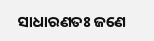ସାଧାରଣତଃ ଜଣେ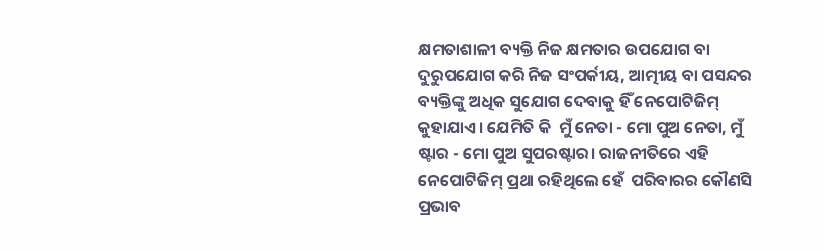କ୍ଷମତାଶାଳୀ ବ୍ୟକ୍ତି ନିଜ କ୍ଷମତାର ଉପଯୋଗ ବା ଦୁରୁପଯୋଗ କରି ନିଜ ସଂପର୍କୀୟ, ଆତ୍ମୀୟ ବା ପସନ୍ଦର ବ୍ୟକ୍ତିଙ୍କୁ ଅଧିକ ସୁଯୋଗ ଦେବାକୁ ହିଁ ନେପୋଟିଜିମ୍ କୁହାଯାଏ। ଯେମିତି କି  ମୁଁ ନେତା - ମୋ ପୁଅ ନେତା, ମୁଁ ଷ୍ଟାର - ମୋ ପୁଅ ସୁପରଷ୍ଟାର। ରାଜନୀତିରେ ଏହି ନେପୋଟିଜିମ୍ ପ୍ରଥା ରହିଥିଲେ ହେଁ  ପରିବାରର କୌଣସି ପ୍ରଭାବ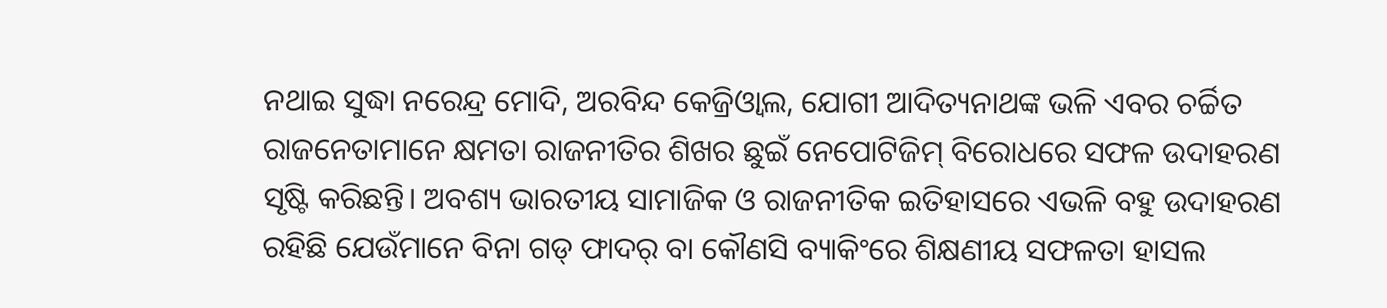ନଥାଇ ସୁଦ୍ଧା ନରେନ୍ଦ୍ର ମୋଦି, ଅରବିନ୍ଦ କେଜ୍ରିଓ୍ୱାଲ, ଯୋଗୀ ଆଦିତ୍ୟନାଥଙ୍କ ଭଳି ଏବର ଚର୍ଚ୍ଚିତ ରାଜନେତାମାନେ କ୍ଷମତା ରାଜନୀତିର ଶିଖର ଛୁଇଁ ନେପୋଟିଜିମ୍ ବିରୋଧରେ ସଫଳ ଉଦାହରଣ ସୃଷ୍ଟି କରିଛନ୍ତି। ଅବଶ୍ୟ ଭାରତୀୟ ସାମାଜିକ ଓ ରାଜନୀତିକ ଇତିହାସରେ ଏଭଳି ବହୁ ଉଦାହରଣ ରହିଛି ଯେଉଁମାନେ ବିନା ଗଡ୍ ଫାଦର୍ ବା କୌଣସି ବ୍ୟାକିଂରେ ଶିକ୍ଷଣୀୟ ସଫଳତା ହାସଲ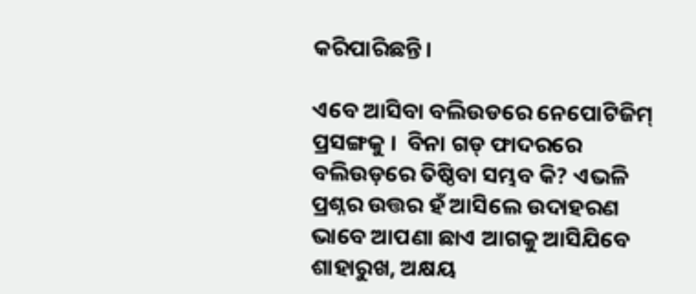କରିପାରିଛନ୍ତି।

ଏବେ ଆସିବା ବଲିଉଡରେ ନେପୋଟିଜିମ୍ ପ୍ରସଙ୍ଗକୁ ।  ବିନା ଗଡ୍ ଫାଦରରେ ବଲିଉଡ଼ରେ ତିଷ୍ଠିବା ସମ୍ଭବ କି? ଏଭଳି ପ୍ରଶ୍ନର ଉତ୍ତର ହଁ ଆସିଲେ ଉଦାହରଣ ଭାବେ ଆପଣା ଛାଏ ଆଗକୁ ଆସିଯିବେ ଶାହାରୁଖ, ଅକ୍ଷୟ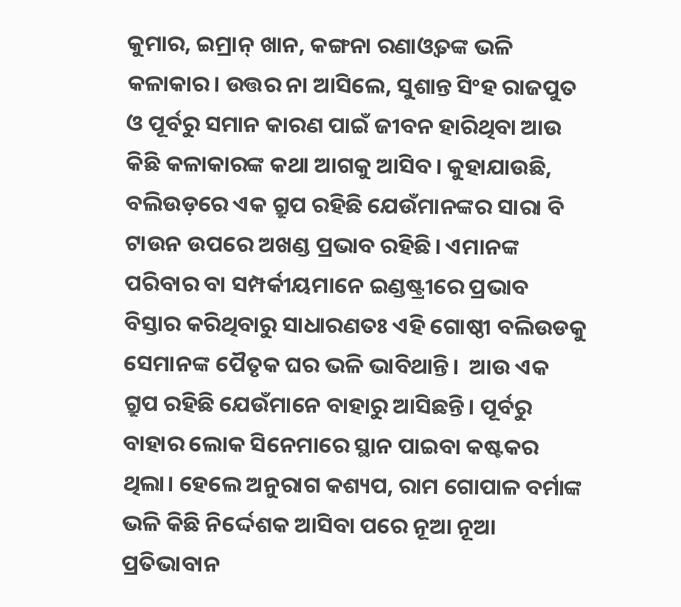କୁମାର, ଇମ୍ରାନ୍ ଖାନ, କଙ୍ଗନା ରଣାଓ୍ୱତଙ୍କ ଭଳି କଳାକାର। ଉତ୍ତର ନା ଆସିଲେ, ସୁଶାନ୍ତ ସିଂହ ରାଜପୁତ ଓ ପୂର୍ବରୁ ସମାନ କାରଣ ପାଇଁ ଜୀବନ ହାରିଥିବା ଆଉ କିଛି କଳାକାରଙ୍କ କଥା ଆଗକୁ ଆସିବ। କୁହାଯାଉଛି,  ବଲିଉଡ଼ରେ ଏକ ଗ୍ରୁପ ରହିଛି ଯେଉଁମାନଙ୍କର ସାରା ବି ଟାଉନ ଉପରେ ଅଖଣ୍ଡ ପ୍ରଭାବ ରହିଛି। ଏମାନଙ୍କ ପରିବାର ବା ସମ୍ପର୍କୀୟମାନେ ଇଣ୍ଡଷ୍ଟ୍ରୀରେ ପ୍ରଭାବ ବିସ୍ତାର କରିଥିବାରୁ ସାଧାରଣତଃ ଏହି ଗୋଷ୍ଠୀ ବଲିଉଡକୁ ସେମାନଙ୍କ ପୈତୃକ ଘର ଭଳି ଭାବିଥାନ୍ତି।  ଆଉ ଏକ ଗ୍ରୁପ ରହିଛି ଯେଉଁମାନେ ବାହାରୁ ଆସିଛନ୍ତି। ପୂର୍ବରୁ ବାହାର ଲୋକ ସିନେମାରେ ସ୍ଥାନ ପାଇବା କଷ୍ଟକର ଥିଲା। ହେଲେ ଅନୁରାଗ କଶ୍ୟପ, ରାମ ଗୋପାଳ ବର୍ମାଙ୍କ ଭଳି କିଛି ନିର୍ଦ୍ଦେଶକ ଆସିବା ପରେ ନୂଆ ନୂଆ ପ୍ରତିଭାବାନ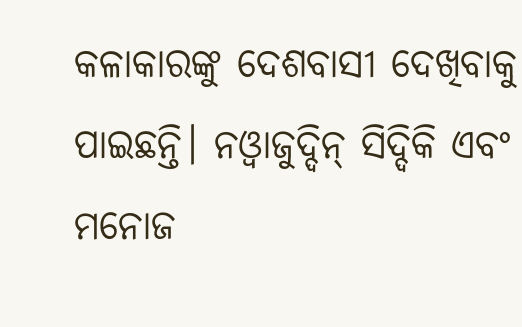କଳାକାରଙ୍କୁ ଦେଶବାସୀ ଦେଖିବାକୁ ପାଇଛନ୍ତି। ନଓ୍ୱାଜୁଦ୍ଦିନ୍ ସିଦ୍ଦିକି ଏବଂ ମନୋଜ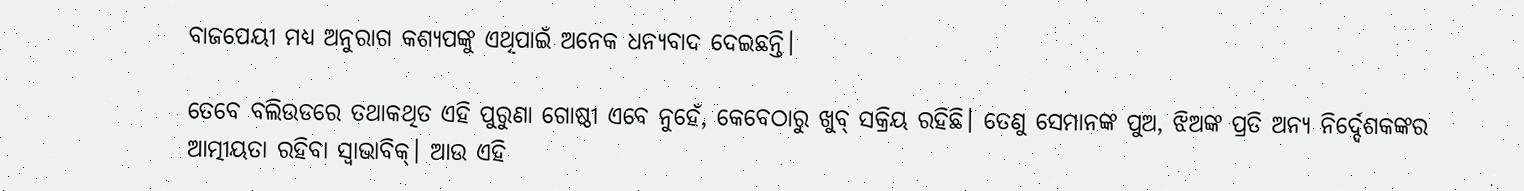ବାଜପେୟୀ ମଧ୍ୟ ଅନୁରାଗ କଶ୍ୟପଙ୍କୁ ଏଥିପାଇଁ ଅନେକ ଧନ୍ୟବାଦ ଦେଇଛନ୍ତି।

ତେବେ ବଲିଉଡରେ ତଥାକଥିତ ଏହି ପୁରୁଣା ଗୋଷ୍ଠୀ ଏବେ ନୁହେଁ, କେବେଠାରୁ ଖୁବ୍ ସକ୍ରିୟ ରହିଛି। ତେଣୁ ସେମାନଙ୍କ ପୁଅ, ଝିଅଙ୍କ ପ୍ରତି ଅନ୍ୟ ନିର୍ଦ୍ଦେଶକଙ୍କର ଆତ୍ମୀୟତା ରହିବା ସ୍ୱାଭାବିକ୍। ଆଉ ଏହି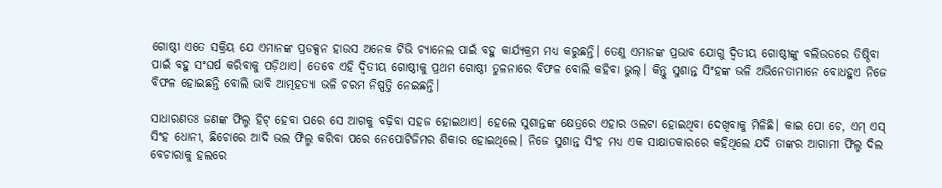ଗୋଷ୍ଠୀ ଏତେ ସକ୍ରିୟ ଯେ ଏମାନଙ୍କ ପ୍ରଡକ୍ସନ ହାଉସ ଅନେକ ଟିଭି ଚ୍ୟାନେଲ ପାଇଁ ବହୁ କାର୍ଯ୍ୟକ୍ରମ ମଧ୍ୟ କରୁଛନ୍ତି। ତେଣୁ ଏମାନଙ୍କ ପ୍ରଭାବ ଯୋଗୁ ଦ୍ୱିତୀୟ ଗୋଷ୍ଠୀଙ୍କୁ ବଲିଉଡରେ ତିଷ୍ଠିବା ପାଇଁ ବହୁ ସଂଘର୍ଷ କରିବାକୁ ପଡ଼ିଥାଏ। ତେବେ ଏହି ଦ୍ୱିତୀୟ ଗୋଷ୍ଠୀକୁ ପ୍ରଥମ ଗୋଷ୍ଠୀ ତୁଳନାରେ ବିଫଳ ବୋଲି କହିବା ଭୁଲ୍। କିନ୍ତୁ ସୁଶାନ୍ତ ସିଂହଙ୍କ ଭଳି ଅଭିନେତାମାନେ ବୋଧହୁଏ ନିଜେ ବିଫଳ ହୋଇଛନ୍ତି ବୋଲି ଭାବି ଆତ୍ମହତ୍ୟା ଭଳି ଚରମ ନିଷ୍ପତ୍ତି ନେଇଛନ୍ତି।

ସାଧାରଣତଃ ଜଣଙ୍କ ଫିଲ୍ମ ହିଟ୍ ହେବା ପରେ ସେ ଆଗକୁ ବଢ଼ିବା ସହଜ ହୋଇଥାଏ। ହେଲେ ସୁଶାନ୍ତଙ୍କ କ୍ଷେତ୍ରରେ ଏହାର ଓଲଟା ହୋଇଥିବା ଦେଖିବାକୁ ମିଳିଛି। କାଇ ପୋ ଚେ, ଏମ୍ ଏସ୍ ସିଂହ ଧୋନୀ, ଛିଚୋରେ ଆଦି ଭଲ ଫିଲ୍ମ କରିବା ପରେ ନେପୋଟିଜିମର ଶିକାର ହୋଇଥିଲେ। ନିଜେ ସୁଶାନ୍ତ ସିଂହ ମଧ୍ୟ ଏକ ସାକ୍ଷାତକାରରେ କହିଥିଲେ ଯଦି ତାଙ୍କର ଆଗାମୀ ଫିଲ୍ମ ଦିଲ ବେଚାରାକୁ ହଲରେ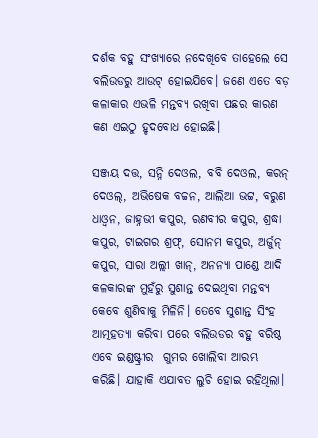ଦର୍ଶକ ବହୁ ସଂଖ୍ୟାରେ ନଦେଖିବେ ତାହେଲେ ସେ ବଲିଉଡରୁ ଆଉଟ୍ ହୋଇଯିବେ। ଜଣେ ଏତେ ବଡ଼ କଳାକାର ଏଭଳି ମନ୍ତବ୍ୟ ରଖିବା ପଛର କାରଣ କଣ ଏଇଠୁ ହୃଦବୋଧ ହୋଇଛି।

ସଞ୍ଜୟ ଦତ୍ତ, ସନ୍ନି ଦେଓଲ, ବବି ଦେଓଲ, କରନ୍ ଦେଓଲ୍, ଅଭିଷେକ ବଚ୍ଚନ, ଆଲିଆ ଭଟ୍ଟ, ବରୁଣ ଧାଓ୍ୱନ, ଜାହ୍ନଭୀ କପୁର, ରଣବୀର କପୁର, ଶ୍ରଦ୍ଧା କପୁର, ଟାଇଗର ଶ୍ରଫ୍, ସୋନମ କପୁର, ଅର୍ଜୁନ୍ କପୁର, ସାରା ଅଲ୍ଲୀ ଖାନ୍, ଅନନ୍ୟା ପାଣ୍ଡେ ଆଦି କଳକାରଙ୍କ ମୁହଁରୁ ସୁଶାନ୍ତ ଦେଇଥିବା ମନ୍ତବ୍ୟ କେବେ ଶୁଣିବାକୁ ମିଳିନି। ତେବେ ସୁଶାନ୍ତ ସିଂହ ଆତ୍ମହତ୍ୟା କରିବା ପରେ ବଲିଉଡର ବହୁ ବରିଷ୍ଠ ଏବେ ଇଣ୍ଡଷ୍ଟ୍ରୀର  ଗୁମର ଖୋଲିବା ଆରମ୍ଭ କରିଛି। ଯାହାକି ଏଯାବତ ଲୁଚି ହୋଇ ରହିଥିଲା।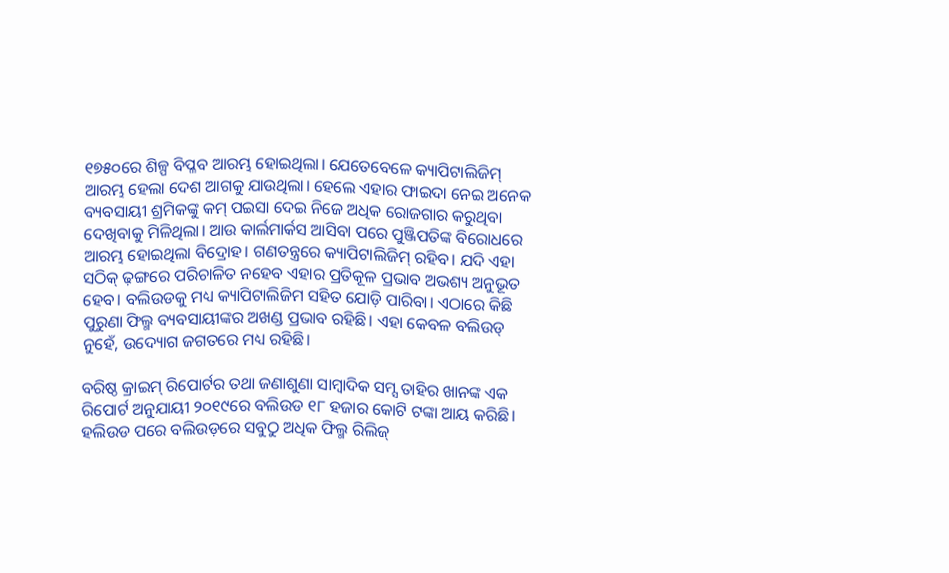୧୭୫୦ରେ ଶିଳ୍ପ ବିପ୍ଳବ ଆରମ୍ଭ ହୋଇଥିଲା। ଯେତେବେଳେ କ୍ୟାପିଟାଲିଜିମ୍ ଆରମ୍ଭ ହେଲା ଦେଶ ଆଗକୁ ଯାଉଥିଲା। ହେଲେ ଏହାର ଫାଇଦା ନେଇ ଅନେକ ବ୍ୟବସାୟୀ ଶ୍ରମିକଙ୍କୁ କମ୍ ପଇସା ଦେଇ ନିଜେ ଅଧିକ ରୋଜଗାର କରୁଥିବା ଦେଖିବାକୁ ମିଳିଥିଲା। ଆଉ କାର୍ଲମାର୍କସ ଆସିବା ପରେ ପୁଞ୍ଜିପତିଙ୍କ ବିରୋଧରେ ଆରମ୍ଭ ହୋଇଥିଲା ବିଦ୍ରୋହ। ଗଣତନ୍ତ୍ରରେ କ୍ୟାପିଟାଲିଜିମ୍ ରହିବ। ଯଦି ଏହା ସଠିକ୍ ଢ଼ଙ୍ଗରେ ପରିଚାଳିତ ନହେବ ଏହାର ପ୍ରତିକୂଳ ପ୍ରଭାବ ଅଭଶ୍ୟ ଅନୁଭୂତ ହେବ। ବଲିଉଡକୁ ମଧ୍ୟ କ୍ୟାପିଟାଲିଜିମ ସହିତ ଯୋଡ଼ି ପାରିବା। ଏଠାରେ କିଛି ପୁରୁଣା ଫିଲ୍ମ ବ୍ୟବସାୟୀଙ୍କର ଅଖଣ୍ଡ ପ୍ରଭାବ ରହିଛି। ଏହା କେବଳ ବଲିଉଡ୍ ନୁହେଁ, ଉଦ୍ୟୋଗ ଜଗତରେ ମଧ୍ୟ ରହିଛି।

ବରିଷ୍ଠ କ୍ରାଇମ୍ ରିପୋର୍ଟର ତଥା ଜଣାଶୁଣା ସାମ୍ୱାଦିକ ସମ୍ସ ତାହିର ଖାନଙ୍କ ଏକ ରିପୋର୍ଟ ଅନୁଯାୟୀ ୨୦୧୯ରେ ବଲିଉଡ ୧୮ ହଜାର କୋଟି ଟଙ୍କା ଆୟ କରିଛି। ହଲିଉଡ ପରେ ବଲିଉଡ଼ରେ ସବୁଠୁ ଅଧିକ ଫିଲ୍ମ ରିଲିଜ୍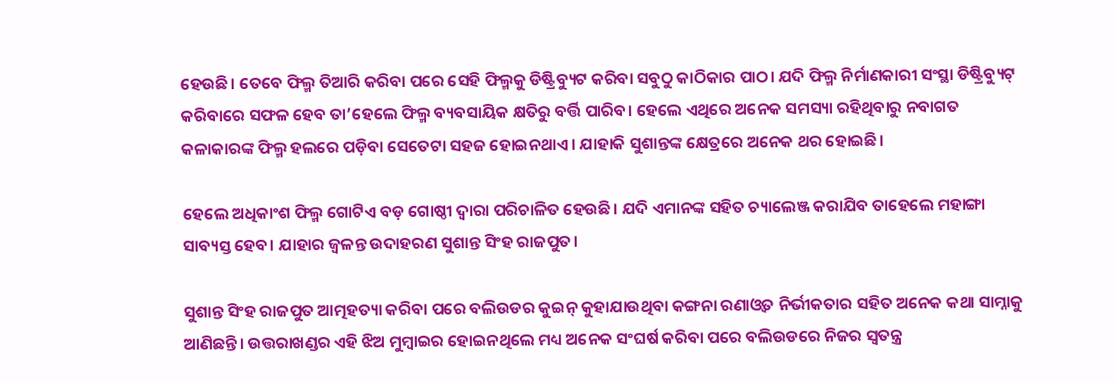ହେଉଛି। ତେବେ ଫିଲ୍ମ ତିଆରି କରିବା ପରେ ସେହି ଫିଲ୍ମକୁ ଡିଷ୍ଟ୍ରିବ୍ୟୁଟ କରିବା ସବୁଠୁ କାଠିକାର ପାଠ। ଯଦି ଫିଲ୍ମ ନିର୍ମାଣକାରୀ ସଂସ୍ଥା ଡିଷ୍ଟ୍ରିବ୍ୟୁଟ୍ କରିବାରେ ସଫଳ ହେବ ତା’ହେଲେ ଫିଲ୍ମ ବ୍ୟବସାୟିକ କ୍ଷତିରୁ ବର୍ତ୍ତି ପାରିବ। ହେଲେ ଏଥିରେ ଅନେକ ସମସ୍ୟା ରହିଥିବାରୁ ନବାଗତ କଳାକାରଙ୍କ ଫିଲ୍ମ ହଲରେ ପଡ଼ିବା ସେତେଟା ସହଜ ହୋଇନଥାଏ। ଯାହାକି ସୁଶାନ୍ତଙ୍କ କ୍ଷେତ୍ରରେ ଅନେକ ଥର ହୋଇଛି।

ହେଲେ ଅଧିକାଂଶ ଫିଲ୍ମ ଗୋଟିଏ ବଡ଼ ଗୋଷ୍ଠୀ ଦ୍ୱାରା ପରିଚାଳିତ ହେଉଛି। ଯଦି ଏମାନଙ୍କ ସହିତ ଚ୍ୟାଲେଞ୍ଜ କରାଯିବ ତାହେଲେ ମହାଙ୍ଗା ସାବ୍ୟସ୍ତ ହେବ। ଯାହାର ଜ୍ୱଳନ୍ତ ଉଦାହରଣ ସୁଶାନ୍ତ ସିଂହ ରାଜପୁତ।

ସୁଶାନ୍ତ ସିଂହ ରାଜପୁତ ଆତ୍ମହତ୍ୟା କରିବା ପରେ ବଲିଉଡର କୁଇନ୍ କୁହାଯାଉଥିବା କଙ୍ଗନା ରଣାଓ୍ୱତ ନିର୍ଭୀକତାର ସହିତ ଅନେକ କଥା ସାମ୍ନାକୁ ଆଣିଛନ୍ତି। ଉତ୍ତରାଖଣ୍ଡର ଏହି ଝିଅ ମୁମ୍ୱାଇର ହୋଇନଥିଲେ ମଧ୍ୟ ଅନେକ ସଂଘର୍ଷ କରିବା ପରେ ବଲିଉଡରେ ନିଜର ସ୍ୱତନ୍ତ୍ର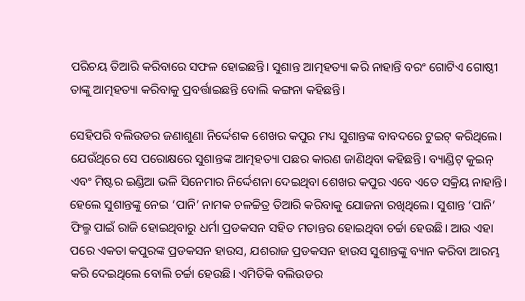ପରିଚୟ ତିଆରି କରିବାରେ ସଫଳ ହୋଇଛନ୍ତି। ସୁଶାନ୍ତ ଆତ୍ମହତ୍ୟା କରି ନାହାନ୍ତି ବରଂ ଗୋଟିଏ ଗୋଷ୍ଠୀ ତାଙ୍କୁ ଆତ୍ମହତ୍ୟା କରିବାକୁ ପ୍ରବର୍ତ୍ତାଇଛନ୍ତି ବୋଲି କଙ୍ଗନା କହିଛନ୍ତି।

ସେହିପରି ବଲିଉଡର ଜଣାଶୁଣା ନିର୍ଦ୍ଦେଶକ ଶେଖର କପୁର ମଧ୍ୟ ସୁଶାନ୍ତଙ୍କ ବାବଦରେ ଟୁଇଟ୍ କରିଥିଲେ। ଯେଉଁଥିରେ ସେ ପରୋକ୍ଷରେ ସୁଶାନ୍ତଙ୍କ ଆତ୍ମହତ୍ୟା ପଛର କାରଣ ଜାଣିଥିବା କହିଛନ୍ତି। ବ୍ୟାଣ୍ଡିଟ୍‌ କୁଇନ୍ ଏବଂ ମିଷ୍ଟର ଇଣ୍ଡିଆ ଭଳି ସିନେମାର ନିର୍ଦ୍ଦେଶନା ଦେଇଥିବା ଶେଖର କପୁର ଏବେ ଏତେ ସକ୍ରିୟ ନାହାନ୍ତି। ହେଲେ ସୁଶାନ୍ତଙ୍କୁ ନେଇ ‘ପାନି’ ନାମକ ଚଳଚ୍ଚିତ୍ର ତିଆରି କରିବାକୁ ଯୋଜନା ରଖିଥିଲେ। ସୁଶାନ୍ତ ‘ପାନି’ ଫିଲ୍ମ ପାଇଁ ରାଜି ହୋଇଥିବାରୁ ଧର୍ମା ପ୍ରଡକସନ ସହିତ ମତାନ୍ତର ହୋଇଥିବା ଚର୍ଚ୍ଚା ହେଉଛି। ଆଉ ଏହା ପରେ ଏକତା କପୁରଙ୍କ ପ୍ରଡକସନ ହାଉସ, ଯଶରାଜ ପ୍ରଡକସନ ହାଉସ ସୁଶାନ୍ତଙ୍କୁ ବ୍ୟାନ କରିବା ଆରମ୍ଭ କରି ଦେଇଥିଲେ ବୋଲି ଚର୍ଚ୍ଚା ହେଉଛି। ଏମିତିକି ବଲିଉଡର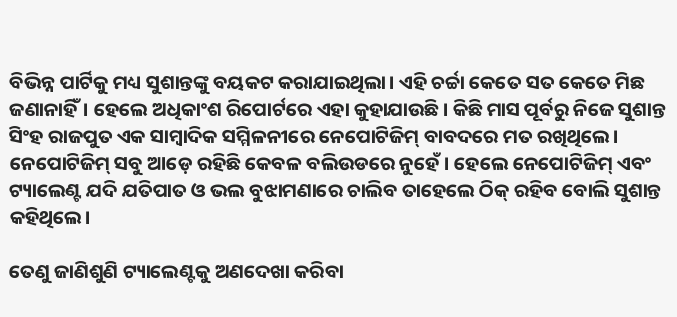ବିଭିନ୍ନ ପାର୍ଟିକୁ ମଧ୍ୟ ସୁଶାନ୍ତଙ୍କୁ ବୟକଟ କରାଯାଇଥିଲା। ଏହି ଚର୍ଚ୍ଚା କେତେ ସତ କେତେ ମିଛ ଜଣାନାହିଁ। ହେଲେ ଅଧିକାଂଶ ରିପୋର୍ଟରେ ଏହା କୁହାଯାଉଛି। କିଛି ମାସ ପୂର୍ବରୁ ନିଜେ ସୁଶାନ୍ତ ସିଂହ ରାଜପୁତ ଏକ ସାମ୍ୱାଦିକ ସମ୍ମିଳନୀରେ ନେପୋଟିଜିମ୍ ବାବଦରେ ମତ ରଖିଥିଲେ। ନେପୋଟିଜିମ୍ ସବୁ ଆଡ଼େ ରହିଛି କେବଳ ବଲିଉଡରେ ନୁହେଁ। ହେଲେ ନେପୋଟିଜିମ୍ ଏବଂ ଟ୍ୟାଲେଣ୍ଟ ଯଦି ଯତିପାତ ଓ ଭଲ ବୁଝାମଣାରେ ଚାଲିବ ତାହେଲେ ଠିକ୍ ରହିବ ବୋଲି ସୁଶାନ୍ତ କହିଥିଲେ।

ତେଣୁ ଜାଣିଶୁଣି ଟ୍ୟାଲେଣ୍ଟକୁ ଅଣଦେଖା କରିବା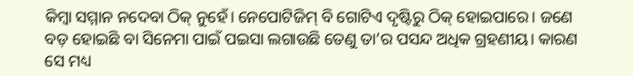କିମ୍ୱା ସମ୍ମାନ ନଦେବା ଠିକ୍ ନୁହେଁ। ନେପୋଟିଜିମ୍ ବି ଗୋଟିଏ ଦୃଷ୍ଟିରୁ ଠିକ୍ ହୋଇପାରେ। ଜଣେ ବଡ଼ ହୋଇଛି ବା ସିନେମା ପାଇଁ ପଇସା ଲଗାଉଛି ତେଣୁ ତା’ର ପସନ୍ଦ ଅଧିକ ଗ୍ରହଣୀୟ। କାରଣ ସେ ମଧ୍ୟ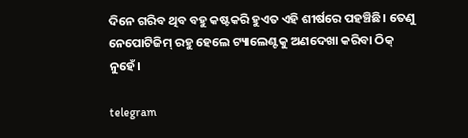ଦିନେ ଗରିବ ଥିବ ବହୁ କଷ୍ଟକରି ହୁଏତ ଏହି ଶୀର୍ଷରେ ପହଞ୍ଚିଛି। ତେଣୁ ନେପୋଟିଜିମ୍ ରହୁ ହେଲେ ଟ୍ୟାଲେଣ୍ଟକୁ ଅଣଦେଖା କରିବା ଠିକ୍ ନୁହେଁ।

telegram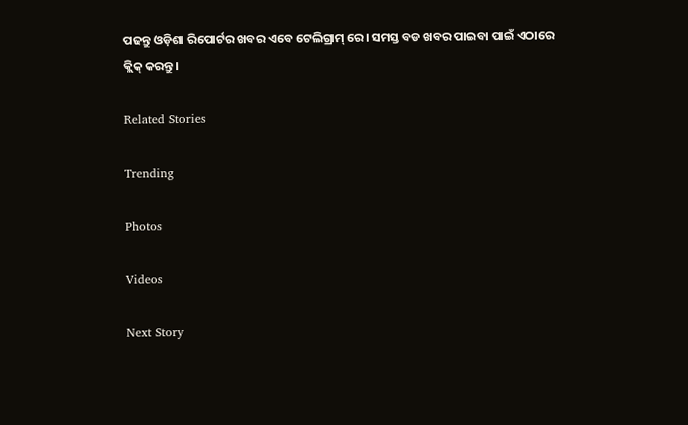ପଢନ୍ତୁ ଓଡ଼ିଶା ରିପୋର୍ଟର ଖବର ଏବେ ଟେଲିଗ୍ରାମ୍ ରେ। ସମସ୍ତ ବଡ ଖବର ପାଇବା ପାଇଁ ଏଠାରେ କ୍ଲିକ୍ କରନ୍ତୁ।

Related Stories

Trending

Photos

Videos

Next Story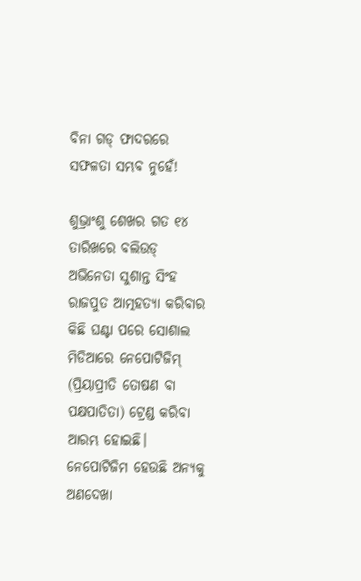ବିନା ଗଡ୍ ଫାଦରରେ ସଫଳତା ସମ୍ଭବ ନୁହେଁ!

ଶୁଭ୍ରାଂଶୁ ଶେଖର ଗତ ୧୪ ତାରିଖରେ ବଲିଉଡ୍  ଅଭିନେତା ସୁଶାନ୍ତ ସିଂହ ରାଜପୁତ ଆତ୍ମହତ୍ୟା କରିବାର କିଛି ଘଣ୍ଟା ପରେ ସୋଶାଲ ମିଡିଆରେ ନେପୋଟିଜିମ୍ (ପ୍ରିୟାପ୍ରୀତି ତୋଷଣ ବା ପକ୍ଷପାତିତା) ଟ୍ରେଣ୍ଡ କରିବା ଆରମ୍ଭ ହୋଇଛି। ନେପୋଟିଜିମ ହେଉଛି ଅନ୍ୟକୁ ଅଣଦେଖା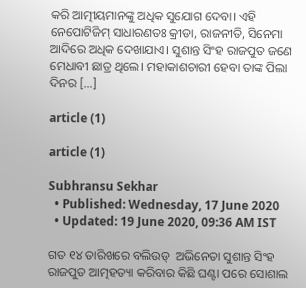କରି ଆତ୍ମୀୟମାନଙ୍କୁ ଅଧିକ ସୁଯୋଗ ଦେବା। ଏହି ନେପୋଟିଜିମ୍ ସାଧାରଣତଃ କ୍ରୀଡା, ରାଜନୀତି, ସିନେମା ଆଦିରେ ଅଧିକ ଦେଖାଯାଏ। ସୁଶାନ୍ତ ସିଂହ ରାଜପୁତ ଜଣେ ମେଧାବୀ ଛାତ୍ର ଥିଲେ। ମହାକାଶଚାରୀ ହେବା ତାଙ୍କ ପିଲା ଦିନର […]

article (1)

article (1)

Subhransu Sekhar
  • Published: Wednesday, 17 June 2020
  • Updated: 19 June 2020, 09:36 AM IST

ଗତ ୧୪ ତାରିଖରେ ବଲିଉଡ୍  ଅଭିନେତା ସୁଶାନ୍ତ ସିଂହ ରାଜପୁତ ଆତ୍ମହତ୍ୟା କରିବାର କିଛି ଘଣ୍ଟା ପରେ ସୋଶାଲ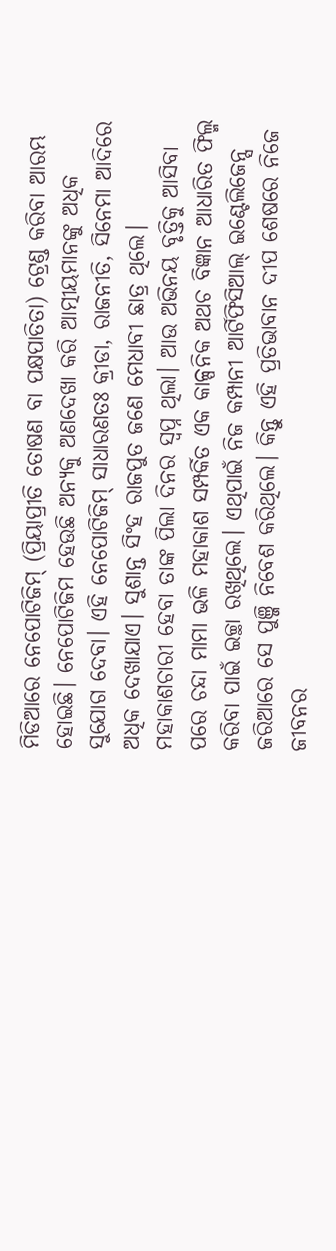ମିଡିଆରେ ନେପୋଟିଜିମ୍ (ପ୍ରିୟାପ୍ରୀତି ତୋଷଣ ବା ପକ୍ଷପାତିତା) ଟ୍ରେଣ୍ଡ କରିବା ଆରମ୍ଭ ହୋଇଛି। ନେପୋଟିଜିମ ହେଉଛି ଅନ୍ୟକୁ ଅଣଦେଖା କରି ଆତ୍ମୀୟମାନଙ୍କୁ ଅଧିକ ସୁଯୋଗ ଦେବା। ଏହି ନେପୋଟିଜିମ୍ ସାଧାରଣତଃ କ୍ରୀଡା, ରାଜନୀତି, ସିନେମା ଆଦିରେ ଅଧିକ ଦେଖାଯାଏ। ସୁଶାନ୍ତ ସିଂହ ରାଜପୁତ ଜଣେ ମେଧାବୀ ଛାତ୍ର ଥିଲେ। ମହାକାଶଚାରୀ ହେବା ତାଙ୍କ ପିଲା ଦିନର ସ୍ୱପ୍ନ ଥିଲା। ଆଉ ଅଭିନୟ ବୃତ୍ତିକୁ ଆସିବା ପରେ ଚନ୍ଦା ମାମା ଭଳି ମହାକାଶ ସମ୍ପର୍କିତ ଏକ କାଳ୍ପନିକ ଅଥଚ ବିଜ୍ଞାନ ଆଧାରିତ ଫିଲ୍ମ କରିବା ପାଇଁ ଇଚ୍ଛା ରଖିଥିଲେ। ଏଥିପାଇଁ ନିଜ କମ୍ପାନୀ ଆର୍ଟିଫିସିଆଲ୍ ଇଣ୍ଟେଲିଜେନ୍ସ ଜରିଆରେ ସେ ପୁଞ୍ଜି ନିବେଶ କରିଥିଲେ। କିନ୍ତୁ ଏହି ପ୍ରତିଭାବାନ ଦୀପ ଶେଷରେ ନିଜେ ଜୀବନର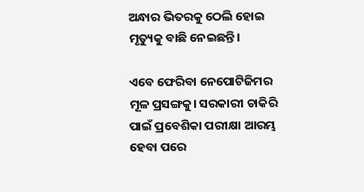ଅନ୍ଧାର ଭିତରକୁ ଠେଲି ହୋଇ ମୃତ୍ୟୁକୁ ବାଛି ନେଇଛନ୍ତି।

ଏବେ ଫେରିବା ନେପୋଟିଜିମର ମୂଳ ପ୍ରସଙ୍ଗକୁ। ସରକାରୀ ଚାକିରି ପାଇଁ ପ୍ରବେଶିକା ପରୀକ୍ଷା ଆରମ୍ଭ ହେବା ପରେ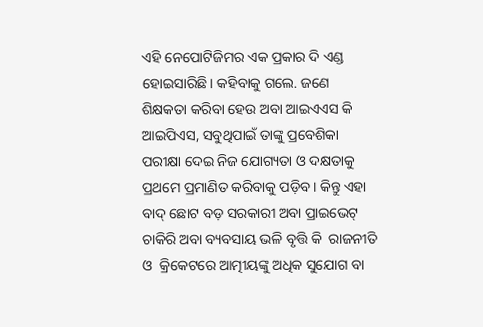ଏହି ନେପୋଟିଜିମର ଏକ ପ୍ରକାର ଦି ଏଣ୍ଡ ହୋଇସାରିଛି। କହିବାକୁ ଗଲେ. ଜଣେ ଶିକ୍ଷକତା କରିବା ହେଉ ଅବା ଆଇଏଏସ କି ଆଇପିଏସ, ସବୁଥିପାଇଁ ତାଙ୍କୁ ପ୍ରବେଶିକା ପରୀକ୍ଷା ଦେଇ ନିଜ ଯୋଗ୍ୟତା ଓ ଦକ୍ଷତାକୁ ପ୍ରଥମେ ପ୍ରମାଣିତ କରିବାକୁ ପଡ଼ିବ। କିନ୍ତୁ ଏହା ବାଦ୍ ଛୋଟ ବଡ଼ ସରକାରୀ ଅବା ପ୍ରାଇଭେଟ୍ ଚାକିରି ଅବା ବ୍ୟବସାୟ ଭଳି ବୃତ୍ତି କି  ରାଜନୀତି ଓ  କ୍ରିକେଟରେ ଆତ୍ମୀୟଙ୍କୁ ଅଧିକ ସୁଯୋଗ ବା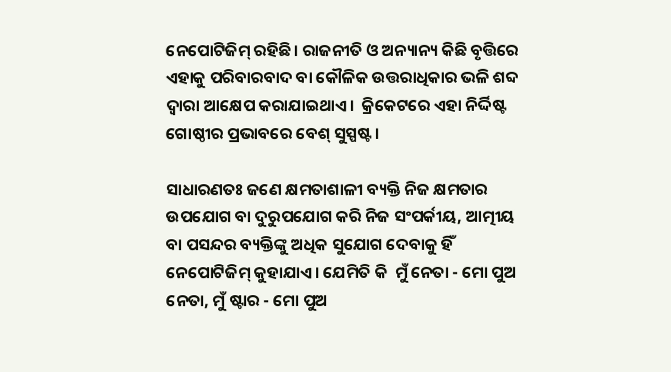ନେପୋଟିଜିମ୍ ରହିଛି। ରାଜନୀତି ଓ ଅନ୍ୟାନ୍ୟ କିଛି ବୃତ୍ତିରେ ଏହାକୁ ପରିବାରବାଦ ବା କୌଳିକ ଉତ୍ତରାଧିକାର ଭଳି ଶବ୍ଦ ଦ୍ୱାରା ଆକ୍ଷେପ କରାଯାଇଥାଏ।  କ୍ରିକେଟରେ ଏହା ନିର୍ଦ୍ଦିଷ୍ଟ ଗୋଷ୍ଠୀର ପ୍ରଭାବରେ ବେଶ୍ ସୁସ୍ପଷ୍ଟ।

ସାଧାରଣତଃ ଜଣେ କ୍ଷମତାଶାଳୀ ବ୍ୟକ୍ତି ନିଜ କ୍ଷମତାର ଉପଯୋଗ ବା ଦୁରୁପଯୋଗ କରି ନିଜ ସଂପର୍କୀୟ, ଆତ୍ମୀୟ ବା ପସନ୍ଦର ବ୍ୟକ୍ତିଙ୍କୁ ଅଧିକ ସୁଯୋଗ ଦେବାକୁ ହିଁ ନେପୋଟିଜିମ୍ କୁହାଯାଏ। ଯେମିତି କି  ମୁଁ ନେତା - ମୋ ପୁଅ ନେତା, ମୁଁ ଷ୍ଟାର - ମୋ ପୁଅ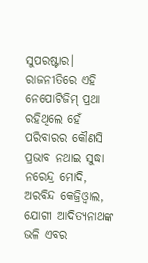ସୁପରଷ୍ଟାର। ରାଜନୀତିରେ ଏହି ନେପୋଟିଜିମ୍ ପ୍ରଥା ରହିଥିଲେ ହେଁ  ପରିବାରର କୌଣସି ପ୍ରଭାବ ନଥାଇ ସୁଦ୍ଧା ନରେନ୍ଦ୍ର ମୋଦି, ଅରବିନ୍ଦ କେଜ୍ରିଓ୍ୱାଲ, ଯୋଗୀ ଆଦିତ୍ୟନାଥଙ୍କ ଭଳି ଏବର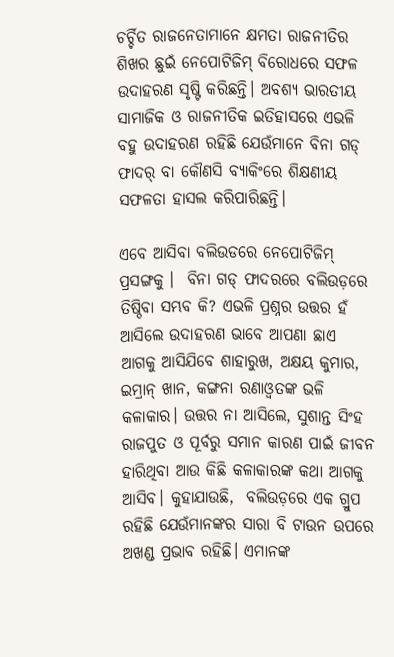ଚର୍ଚ୍ଚିତ ରାଜନେତାମାନେ କ୍ଷମତା ରାଜନୀତିର ଶିଖର ଛୁଇଁ ନେପୋଟିଜିମ୍ ବିରୋଧରେ ସଫଳ ଉଦାହରଣ ସୃଷ୍ଟି କରିଛନ୍ତି। ଅବଶ୍ୟ ଭାରତୀୟ ସାମାଜିକ ଓ ରାଜନୀତିକ ଇତିହାସରେ ଏଭଳି ବହୁ ଉଦାହରଣ ରହିଛି ଯେଉଁମାନେ ବିନା ଗଡ୍ ଫାଦର୍ ବା କୌଣସି ବ୍ୟାକିଂରେ ଶିକ୍ଷଣୀୟ ସଫଳତା ହାସଲ କରିପାରିଛନ୍ତି।

ଏବେ ଆସିବା ବଲିଉଡରେ ନେପୋଟିଜିମ୍ ପ୍ରସଙ୍ଗକୁ ।  ବିନା ଗଡ୍ ଫାଦରରେ ବଲିଉଡ଼ରେ ତିଷ୍ଠିବା ସମ୍ଭବ କି? ଏଭଳି ପ୍ରଶ୍ନର ଉତ୍ତର ହଁ ଆସିଲେ ଉଦାହରଣ ଭାବେ ଆପଣା ଛାଏ ଆଗକୁ ଆସିଯିବେ ଶାହାରୁଖ, ଅକ୍ଷୟ କୁମାର, ଇମ୍ରାନ୍ ଖାନ, କଙ୍ଗନା ରଣାଓ୍ୱତଙ୍କ ଭଳି କଳାକାର। ଉତ୍ତର ନା ଆସିଲେ, ସୁଶାନ୍ତ ସିଂହ ରାଜପୁତ ଓ ପୂର୍ବରୁ ସମାନ କାରଣ ପାଇଁ ଜୀବନ ହାରିଥିବା ଆଉ କିଛି କଳାକାରଙ୍କ କଥା ଆଗକୁ ଆସିବ। କୁହାଯାଉଛି,  ବଲିଉଡ଼ରେ ଏକ ଗ୍ରୁପ ରହିଛି ଯେଉଁମାନଙ୍କର ସାରା ବି ଟାଉନ ଉପରେ ଅଖଣ୍ଡ ପ୍ରଭାବ ରହିଛି। ଏମାନଙ୍କ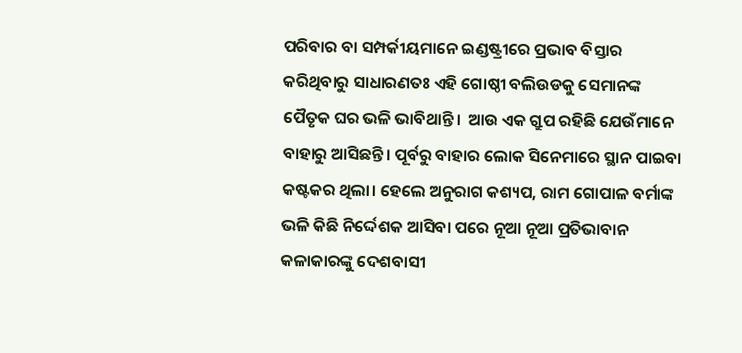ପରିବାର ବା ସମ୍ପର୍କୀୟମାନେ ଇଣ୍ଡଷ୍ଟ୍ରୀରେ ପ୍ରଭାବ ବିସ୍ତାର କରିଥିବାରୁ ସାଧାରଣତଃ ଏହି ଗୋଷ୍ଠୀ ବଲିଉଡକୁ ସେମାନଙ୍କ ପୈତୃକ ଘର ଭଳି ଭାବିଥାନ୍ତି।  ଆଉ ଏକ ଗ୍ରୁପ ରହିଛି ଯେଉଁମାନେ ବାହାରୁ ଆସିଛନ୍ତି। ପୂର୍ବରୁ ବାହାର ଲୋକ ସିନେମାରେ ସ୍ଥାନ ପାଇବା କଷ୍ଟକର ଥିଲା। ହେଲେ ଅନୁରାଗ କଶ୍ୟପ, ରାମ ଗୋପାଳ ବର୍ମାଙ୍କ ଭଳି କିଛି ନିର୍ଦ୍ଦେଶକ ଆସିବା ପରେ ନୂଆ ନୂଆ ପ୍ରତିଭାବାନ କଳାକାରଙ୍କୁ ଦେଶବାସୀ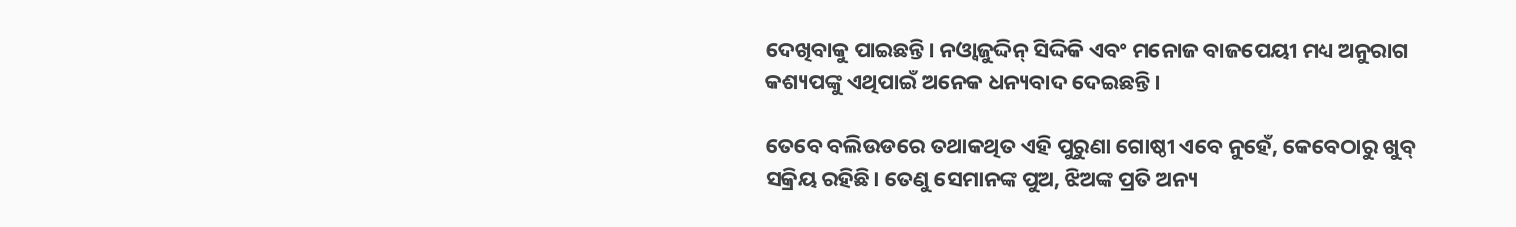ଦେଖିବାକୁ ପାଇଛନ୍ତି। ନଓ୍ୱାଜୁଦ୍ଦିନ୍ ସିଦ୍ଦିକି ଏବଂ ମନୋଜ ବାଜପେୟୀ ମଧ୍ୟ ଅନୁରାଗ କଶ୍ୟପଙ୍କୁ ଏଥିପାଇଁ ଅନେକ ଧନ୍ୟବାଦ ଦେଇଛନ୍ତି।

ତେବେ ବଲିଉଡରେ ତଥାକଥିତ ଏହି ପୁରୁଣା ଗୋଷ୍ଠୀ ଏବେ ନୁହେଁ, କେବେଠାରୁ ଖୁବ୍ ସକ୍ରିୟ ରହିଛି। ତେଣୁ ସେମାନଙ୍କ ପୁଅ, ଝିଅଙ୍କ ପ୍ରତି ଅନ୍ୟ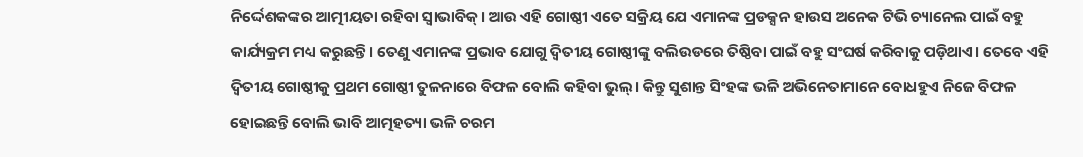ନିର୍ଦ୍ଦେଶକଙ୍କର ଆତ୍ମୀୟତା ରହିବା ସ୍ୱାଭାବିକ୍। ଆଉ ଏହି ଗୋଷ୍ଠୀ ଏତେ ସକ୍ରିୟ ଯେ ଏମାନଙ୍କ ପ୍ରଡକ୍ସନ ହାଉସ ଅନେକ ଟିଭି ଚ୍ୟାନେଲ ପାଇଁ ବହୁ କାର୍ଯ୍ୟକ୍ରମ ମଧ୍ୟ କରୁଛନ୍ତି। ତେଣୁ ଏମାନଙ୍କ ପ୍ରଭାବ ଯୋଗୁ ଦ୍ୱିତୀୟ ଗୋଷ୍ଠୀଙ୍କୁ ବଲିଉଡରେ ତିଷ୍ଠିବା ପାଇଁ ବହୁ ସଂଘର୍ଷ କରିବାକୁ ପଡ଼ିଥାଏ। ତେବେ ଏହି ଦ୍ୱିତୀୟ ଗୋଷ୍ଠୀକୁ ପ୍ରଥମ ଗୋଷ୍ଠୀ ତୁଳନାରେ ବିଫଳ ବୋଲି କହିବା ଭୁଲ୍। କିନ୍ତୁ ସୁଶାନ୍ତ ସିଂହଙ୍କ ଭଳି ଅଭିନେତାମାନେ ବୋଧହୁଏ ନିଜେ ବିଫଳ ହୋଇଛନ୍ତି ବୋଲି ଭାବି ଆତ୍ମହତ୍ୟା ଭଳି ଚରମ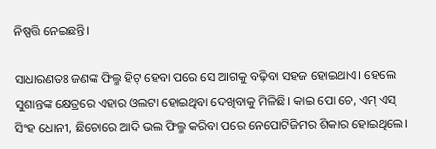ନିଷ୍ପତ୍ତି ନେଇଛନ୍ତି।

ସାଧାରଣତଃ ଜଣଙ୍କ ଫିଲ୍ମ ହିଟ୍ ହେବା ପରେ ସେ ଆଗକୁ ବଢ଼ିବା ସହଜ ହୋଇଥାଏ। ହେଲେ ସୁଶାନ୍ତଙ୍କ କ୍ଷେତ୍ରରେ ଏହାର ଓଲଟା ହୋଇଥିବା ଦେଖିବାକୁ ମିଳିଛି। କାଇ ପୋ ଚେ, ଏମ୍ ଏସ୍ ସିଂହ ଧୋନୀ, ଛିଚୋରେ ଆଦି ଭଲ ଫିଲ୍ମ କରିବା ପରେ ନେପୋଟିଜିମର ଶିକାର ହୋଇଥିଲେ।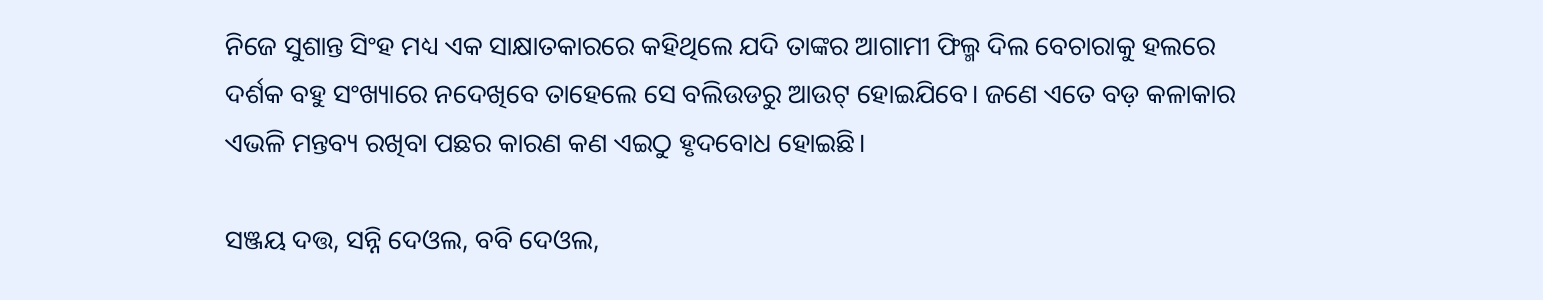ନିଜେ ସୁଶାନ୍ତ ସିଂହ ମଧ୍ୟ ଏକ ସାକ୍ଷାତକାରରେ କହିଥିଲେ ଯଦି ତାଙ୍କର ଆଗାମୀ ଫିଲ୍ମ ଦିଲ ବେଚାରାକୁ ହଲରେ ଦର୍ଶକ ବହୁ ସଂଖ୍ୟାରେ ନଦେଖିବେ ତାହେଲେ ସେ ବଲିଉଡରୁ ଆଉଟ୍ ହୋଇଯିବେ। ଜଣେ ଏତେ ବଡ଼ କଳାକାର ଏଭଳି ମନ୍ତବ୍ୟ ରଖିବା ପଛର କାରଣ କଣ ଏଇଠୁ ହୃଦବୋଧ ହୋଇଛି।

ସଞ୍ଜୟ ଦତ୍ତ, ସନ୍ନି ଦେଓଲ, ବବି ଦେଓଲ,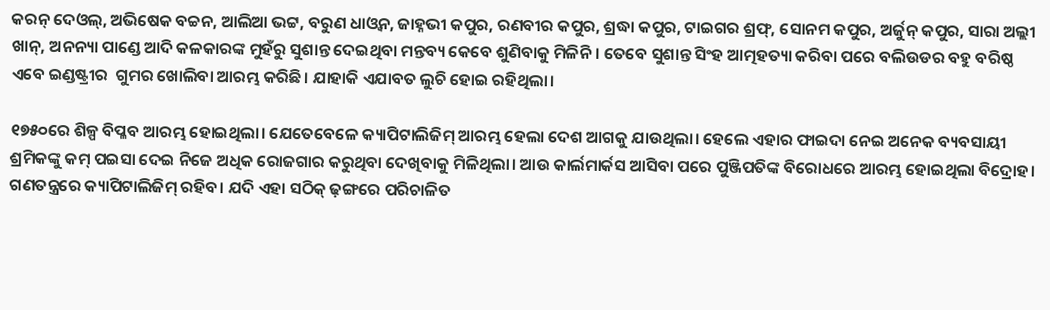କରନ୍ ଦେଓଲ୍, ଅଭିଷେକ ବଚ୍ଚନ, ଆଲିଆ ଭଟ୍ଟ, ବରୁଣ ଧାଓ୍ୱନ, ଜାହ୍ନଭୀ କପୁର, ରଣବୀର କପୁର, ଶ୍ରଦ୍ଧା କପୁର, ଟାଇଗର ଶ୍ରଫ୍, ସୋନମ କପୁର, ଅର୍ଜୁନ୍ କପୁର, ସାରା ଅଲ୍ଲୀ ଖାନ୍, ଅନନ୍ୟା ପାଣ୍ଡେ ଆଦି କଳକାରଙ୍କ ମୁହଁରୁ ସୁଶାନ୍ତ ଦେଇଥିବା ମନ୍ତବ୍ୟ କେବେ ଶୁଣିବାକୁ ମିଳିନି। ତେବେ ସୁଶାନ୍ତ ସିଂହ ଆତ୍ମହତ୍ୟା କରିବା ପରେ ବଲିଉଡର ବହୁ ବରିଷ୍ଠ ଏବେ ଇଣ୍ଡଷ୍ଟ୍ରୀର  ଗୁମର ଖୋଲିବା ଆରମ୍ଭ କରିଛି। ଯାହାକି ଏଯାବତ ଲୁଚି ହୋଇ ରହିଥିଲା।

୧୭୫୦ରେ ଶିଳ୍ପ ବିପ୍ଳବ ଆରମ୍ଭ ହୋଇଥିଲା। ଯେତେବେଳେ କ୍ୟାପିଟାଲିଜିମ୍ ଆରମ୍ଭ ହେଲା ଦେଶ ଆଗକୁ ଯାଉଥିଲା। ହେଲେ ଏହାର ଫାଇଦା ନେଇ ଅନେକ ବ୍ୟବସାୟୀ ଶ୍ରମିକଙ୍କୁ କମ୍ ପଇସା ଦେଇ ନିଜେ ଅଧିକ ରୋଜଗାର କରୁଥିବା ଦେଖିବାକୁ ମିଳିଥିଲା। ଆଉ କାର୍ଲମାର୍କସ ଆସିବା ପରେ ପୁଞ୍ଜିପତିଙ୍କ ବିରୋଧରେ ଆରମ୍ଭ ହୋଇଥିଲା ବିଦ୍ରୋହ। ଗଣତନ୍ତ୍ରରେ କ୍ୟାପିଟାଲିଜିମ୍ ରହିବ। ଯଦି ଏହା ସଠିକ୍ ଢ଼ଙ୍ଗରେ ପରିଚାଳିତ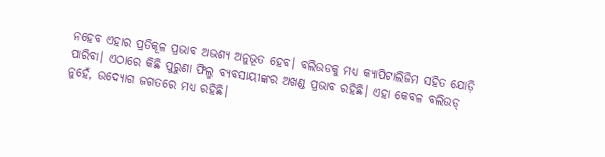ନହେବ ଏହାର ପ୍ରତିକୂଳ ପ୍ରଭାବ ଅଭଶ୍ୟ ଅନୁଭୂତ ହେବ। ବଲିଉଡକୁ ମଧ୍ୟ କ୍ୟାପିଟାଲିଜିମ ସହିତ ଯୋଡ଼ି ପାରିବା। ଏଠାରେ କିଛି ପୁରୁଣା ଫିଲ୍ମ ବ୍ୟବସାୟୀଙ୍କର ଅଖଣ୍ଡ ପ୍ରଭାବ ରହିଛି। ଏହା କେବଳ ବଲିଉଡ୍ ନୁହେଁ, ଉଦ୍ୟୋଗ ଜଗତରେ ମଧ୍ୟ ରହିଛି।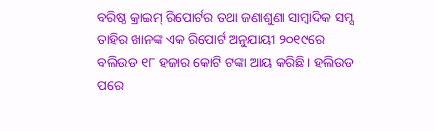ବରିଷ୍ଠ କ୍ରାଇମ୍ ରିପୋର୍ଟର ତଥା ଜଣାଶୁଣା ସାମ୍ୱାଦିକ ସମ୍ସ ତାହିର ଖାନଙ୍କ ଏକ ରିପୋର୍ଟ ଅନୁଯାୟୀ ୨୦୧୯ରେ ବଲିଉଡ ୧୮ ହଜାର କୋଟି ଟଙ୍କା ଆୟ କରିଛି। ହଲିଉଡ ପରେ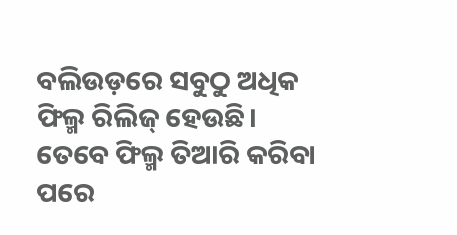ବଲିଉଡ଼ରେ ସବୁଠୁ ଅଧିକ ଫିଲ୍ମ ରିଲିଜ୍ ହେଉଛି। ତେବେ ଫିଲ୍ମ ତିଆରି କରିବା ପରେ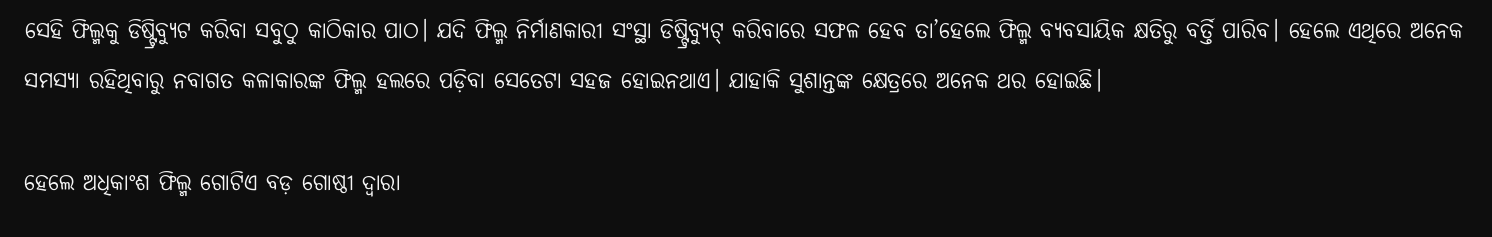ସେହି ଫିଲ୍ମକୁ ଡିଷ୍ଟ୍ରିବ୍ୟୁଟ କରିବା ସବୁଠୁ କାଠିକାର ପାଠ। ଯଦି ଫିଲ୍ମ ନିର୍ମାଣକାରୀ ସଂସ୍ଥା ଡିଷ୍ଟ୍ରିବ୍ୟୁଟ୍ କରିବାରେ ସଫଳ ହେବ ତା’ହେଲେ ଫିଲ୍ମ ବ୍ୟବସାୟିକ କ୍ଷତିରୁ ବର୍ତ୍ତି ପାରିବ। ହେଲେ ଏଥିରେ ଅନେକ ସମସ୍ୟା ରହିଥିବାରୁ ନବାଗତ କଳାକାରଙ୍କ ଫିଲ୍ମ ହଲରେ ପଡ଼ିବା ସେତେଟା ସହଜ ହୋଇନଥାଏ। ଯାହାକି ସୁଶାନ୍ତଙ୍କ କ୍ଷେତ୍ରରେ ଅନେକ ଥର ହୋଇଛି।

ହେଲେ ଅଧିକାଂଶ ଫିଲ୍ମ ଗୋଟିଏ ବଡ଼ ଗୋଷ୍ଠୀ ଦ୍ୱାରା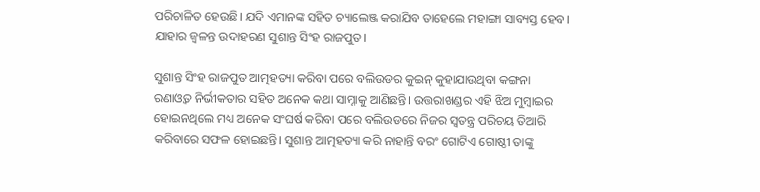ପରିଚାଳିତ ହେଉଛି। ଯଦି ଏମାନଙ୍କ ସହିତ ଚ୍ୟାଲେଞ୍ଜ କରାଯିବ ତାହେଲେ ମହାଙ୍ଗା ସାବ୍ୟସ୍ତ ହେବ। ଯାହାର ଜ୍ୱଳନ୍ତ ଉଦାହରଣ ସୁଶାନ୍ତ ସିଂହ ରାଜପୁତ।

ସୁଶାନ୍ତ ସିଂହ ରାଜପୁତ ଆତ୍ମହତ୍ୟା କରିବା ପରେ ବଲିଉଡର କୁଇନ୍ କୁହାଯାଉଥିବା କଙ୍ଗନା ରଣାଓ୍ୱତ ନିର୍ଭୀକତାର ସହିତ ଅନେକ କଥା ସାମ୍ନାକୁ ଆଣିଛନ୍ତି। ଉତ୍ତରାଖଣ୍ଡର ଏହି ଝିଅ ମୁମ୍ୱାଇର ହୋଇନଥିଲେ ମଧ୍ୟ ଅନେକ ସଂଘର୍ଷ କରିବା ପରେ ବଲିଉଡରେ ନିଜର ସ୍ୱତନ୍ତ୍ର ପରିଚୟ ତିଆରି କରିବାରେ ସଫଳ ହୋଇଛନ୍ତି। ସୁଶାନ୍ତ ଆତ୍ମହତ୍ୟା କରି ନାହାନ୍ତି ବରଂ ଗୋଟିଏ ଗୋଷ୍ଠୀ ତାଙ୍କୁ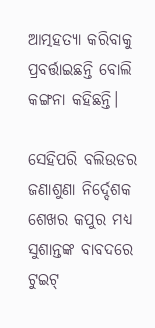ଆତ୍ମହତ୍ୟା କରିବାକୁ ପ୍ରବର୍ତ୍ତାଇଛନ୍ତି ବୋଲି କଙ୍ଗନା କହିଛନ୍ତି।

ସେହିପରି ବଲିଉଡର ଜଣାଶୁଣା ନିର୍ଦ୍ଦେଶକ ଶେଖର କପୁର ମଧ୍ୟ ସୁଶାନ୍ତଙ୍କ ବାବଦରେ ଟୁଇଟ୍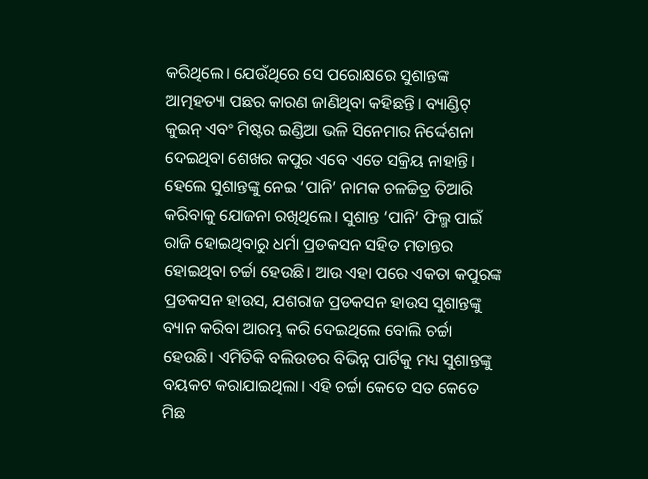କରିଥିଲେ। ଯେଉଁଥିରେ ସେ ପରୋକ୍ଷରେ ସୁଶାନ୍ତଙ୍କ ଆତ୍ମହତ୍ୟା ପଛର କାରଣ ଜାଣିଥିବା କହିଛନ୍ତି। ବ୍ୟାଣ୍ଡିଟ୍‌ କୁଇନ୍ ଏବଂ ମିଷ୍ଟର ଇଣ୍ଡିଆ ଭଳି ସିନେମାର ନିର୍ଦ୍ଦେଶନା ଦେଇଥିବା ଶେଖର କପୁର ଏବେ ଏତେ ସକ୍ରିୟ ନାହାନ୍ତି। ହେଲେ ସୁଶାନ୍ତଙ୍କୁ ନେଇ ‘ପାନି’ ନାମକ ଚଳଚ୍ଚିତ୍ର ତିଆରି କରିବାକୁ ଯୋଜନା ରଖିଥିଲେ। ସୁଶାନ୍ତ ‘ପାନି’ ଫିଲ୍ମ ପାଇଁ ରାଜି ହୋଇଥିବାରୁ ଧର୍ମା ପ୍ରଡକସନ ସହିତ ମତାନ୍ତର ହୋଇଥିବା ଚର୍ଚ୍ଚା ହେଉଛି। ଆଉ ଏହା ପରେ ଏକତା କପୁରଙ୍କ ପ୍ରଡକସନ ହାଉସ, ଯଶରାଜ ପ୍ରଡକସନ ହାଉସ ସୁଶାନ୍ତଙ୍କୁ ବ୍ୟାନ କରିବା ଆରମ୍ଭ କରି ଦେଇଥିଲେ ବୋଲି ଚର୍ଚ୍ଚା ହେଉଛି। ଏମିତିକି ବଲିଉଡର ବିଭିନ୍ନ ପାର୍ଟିକୁ ମଧ୍ୟ ସୁଶାନ୍ତଙ୍କୁ ବୟକଟ କରାଯାଇଥିଲା। ଏହି ଚର୍ଚ୍ଚା କେତେ ସତ କେତେ ମିଛ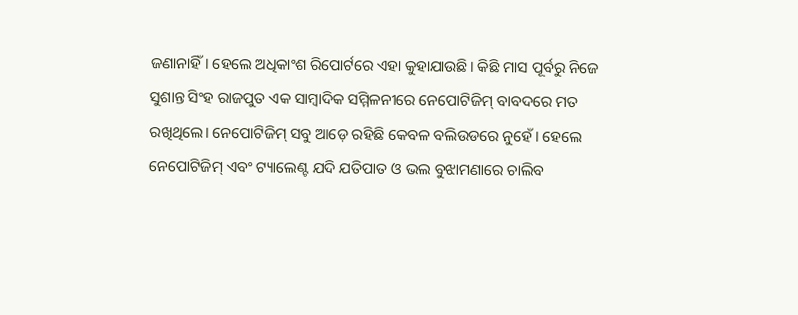ଜଣାନାହିଁ। ହେଲେ ଅଧିକାଂଶ ରିପୋର୍ଟରେ ଏହା କୁହାଯାଉଛି। କିଛି ମାସ ପୂର୍ବରୁ ନିଜେ ସୁଶାନ୍ତ ସିଂହ ରାଜପୁତ ଏକ ସାମ୍ୱାଦିକ ସମ୍ମିଳନୀରେ ନେପୋଟିଜିମ୍ ବାବଦରେ ମତ ରଖିଥିଲେ। ନେପୋଟିଜିମ୍ ସବୁ ଆଡ଼େ ରହିଛି କେବଳ ବଲିଉଡରେ ନୁହେଁ। ହେଲେ ନେପୋଟିଜିମ୍ ଏବଂ ଟ୍ୟାଲେଣ୍ଟ ଯଦି ଯତିପାତ ଓ ଭଲ ବୁଝାମଣାରେ ଚାଲିବ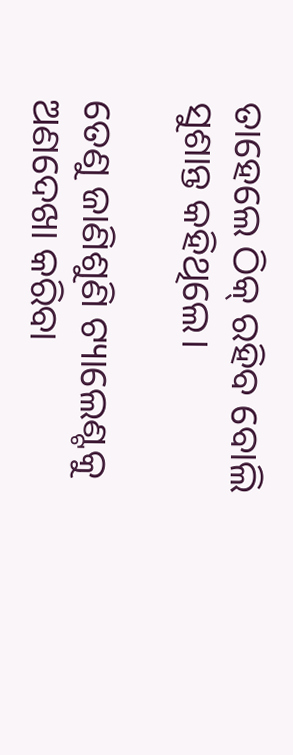ତାହେଲେ ଠିକ୍ ରହିବ ବୋଲି ସୁଶାନ୍ତ କହିଥିଲେ।

ତେଣୁ ଜାଣିଶୁଣି ଟ୍ୟାଲେଣ୍ଟକୁ ଅଣଦେଖା କରିବା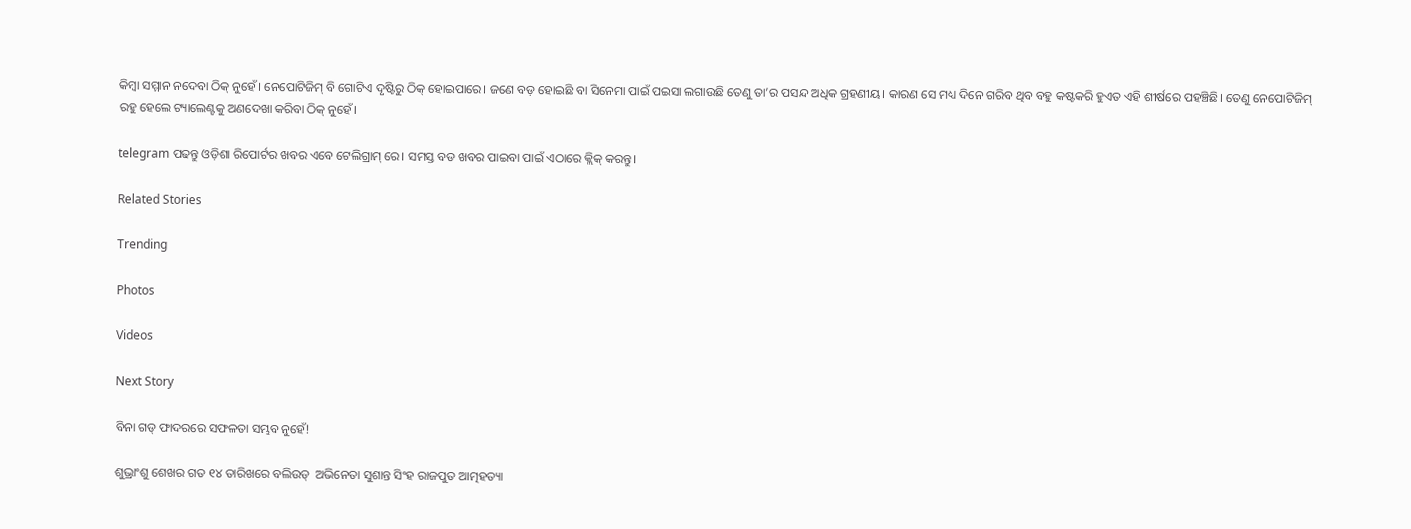କିମ୍ୱା ସମ୍ମାନ ନଦେବା ଠିକ୍ ନୁହେଁ। ନେପୋଟିଜିମ୍ ବି ଗୋଟିଏ ଦୃଷ୍ଟିରୁ ଠିକ୍ ହୋଇପାରେ। ଜଣେ ବଡ଼ ହୋଇଛି ବା ସିନେମା ପାଇଁ ପଇସା ଲଗାଉଛି ତେଣୁ ତା’ର ପସନ୍ଦ ଅଧିକ ଗ୍ରହଣୀୟ। କାରଣ ସେ ମଧ୍ୟ ଦିନେ ଗରିବ ଥିବ ବହୁ କଷ୍ଟକରି ହୁଏତ ଏହି ଶୀର୍ଷରେ ପହଞ୍ଚିଛି। ତେଣୁ ନେପୋଟିଜିମ୍ ରହୁ ହେଲେ ଟ୍ୟାଲେଣ୍ଟକୁ ଅଣଦେଖା କରିବା ଠିକ୍ ନୁହେଁ।

telegram ପଢନ୍ତୁ ଓଡ଼ିଶା ରିପୋର୍ଟର ଖବର ଏବେ ଟେଲିଗ୍ରାମ୍ ରେ। ସମସ୍ତ ବଡ ଖବର ପାଇବା ପାଇଁ ଏଠାରେ କ୍ଲିକ୍ କରନ୍ତୁ।

Related Stories

Trending

Photos

Videos

Next Story

ବିନା ଗଡ୍ ଫାଦରରେ ସଫଳତା ସମ୍ଭବ ନୁହେଁ!

ଶୁଭ୍ରାଂଶୁ ଶେଖର ଗତ ୧୪ ତାରିଖରେ ବଲିଉଡ୍  ଅଭିନେତା ସୁଶାନ୍ତ ସିଂହ ରାଜପୁତ ଆତ୍ମହତ୍ୟା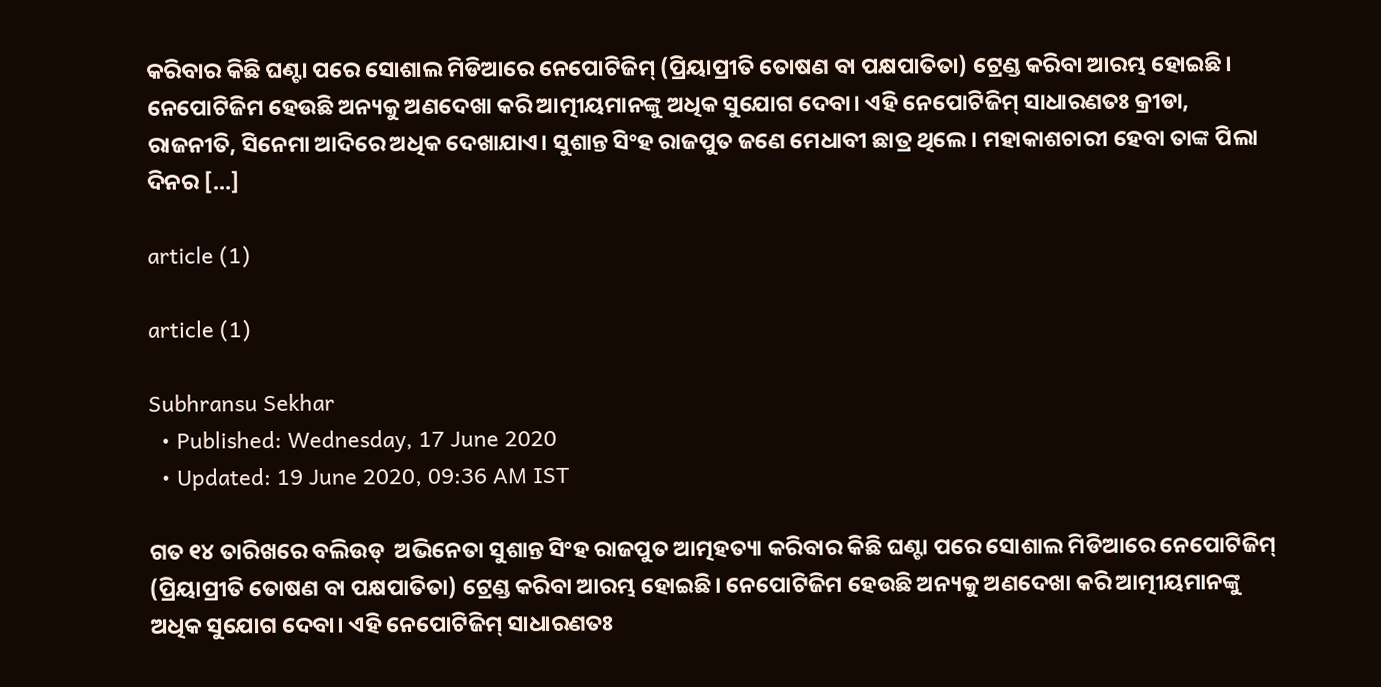କରିବାର କିଛି ଘଣ୍ଟା ପରେ ସୋଶାଲ ମିଡିଆରେ ନେପୋଟିଜିମ୍ (ପ୍ରିୟାପ୍ରୀତି ତୋଷଣ ବା ପକ୍ଷପାତିତା) ଟ୍ରେଣ୍ଡ କରିବା ଆରମ୍ଭ ହୋଇଛି। ନେପୋଟିଜିମ ହେଉଛି ଅନ୍ୟକୁ ଅଣଦେଖା କରି ଆତ୍ମୀୟମାନଙ୍କୁ ଅଧିକ ସୁଯୋଗ ଦେବା। ଏହି ନେପୋଟିଜିମ୍ ସାଧାରଣତଃ କ୍ରୀଡା, ରାଜନୀତି, ସିନେମା ଆଦିରେ ଅଧିକ ଦେଖାଯାଏ। ସୁଶାନ୍ତ ସିଂହ ରାଜପୁତ ଜଣେ ମେଧାବୀ ଛାତ୍ର ଥିଲେ। ମହାକାଶଚାରୀ ହେବା ତାଙ୍କ ପିଲା ଦିନର […]

article (1)

article (1)

Subhransu Sekhar
  • Published: Wednesday, 17 June 2020
  • Updated: 19 June 2020, 09:36 AM IST

ଗତ ୧୪ ତାରିଖରେ ବଲିଉଡ୍  ଅଭିନେତା ସୁଶାନ୍ତ ସିଂହ ରାଜପୁତ ଆତ୍ମହତ୍ୟା କରିବାର କିଛି ଘଣ୍ଟା ପରେ ସୋଶାଲ ମିଡିଆରେ ନେପୋଟିଜିମ୍ (ପ୍ରିୟାପ୍ରୀତି ତୋଷଣ ବା ପକ୍ଷପାତିତା) ଟ୍ରେଣ୍ଡ କରିବା ଆରମ୍ଭ ହୋଇଛି। ନେପୋଟିଜିମ ହେଉଛି ଅନ୍ୟକୁ ଅଣଦେଖା କରି ଆତ୍ମୀୟମାନଙ୍କୁ ଅଧିକ ସୁଯୋଗ ଦେବା। ଏହି ନେପୋଟିଜିମ୍ ସାଧାରଣତଃ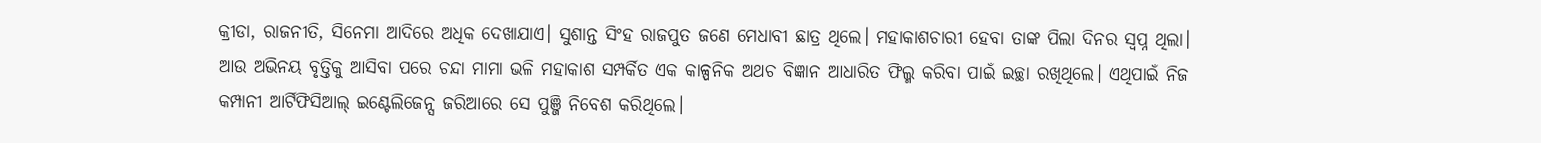କ୍ରୀଡା, ରାଜନୀତି, ସିନେମା ଆଦିରେ ଅଧିକ ଦେଖାଯାଏ। ସୁଶାନ୍ତ ସିଂହ ରାଜପୁତ ଜଣେ ମେଧାବୀ ଛାତ୍ର ଥିଲେ। ମହାକାଶଚାରୀ ହେବା ତାଙ୍କ ପିଲା ଦିନର ସ୍ୱପ୍ନ ଥିଲା। ଆଉ ଅଭିନୟ ବୃତ୍ତିକୁ ଆସିବା ପରେ ଚନ୍ଦା ମାମା ଭଳି ମହାକାଶ ସମ୍ପର୍କିତ ଏକ କାଳ୍ପନିକ ଅଥଚ ବିଜ୍ଞାନ ଆଧାରିତ ଫିଲ୍ମ କରିବା ପାଇଁ ଇଚ୍ଛା ରଖିଥିଲେ। ଏଥିପାଇଁ ନିଜ କମ୍ପାନୀ ଆର୍ଟିଫିସିଆଲ୍ ଇଣ୍ଟେଲିଜେନ୍ସ ଜରିଆରେ ସେ ପୁଞ୍ଜି ନିବେଶ କରିଥିଲେ।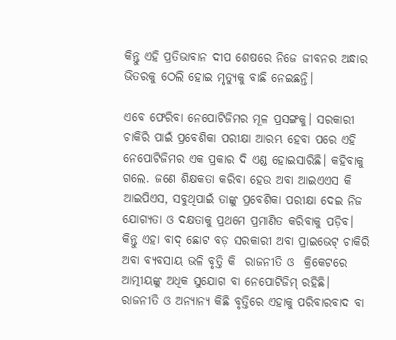କିନ୍ତୁ ଏହି ପ୍ରତିଭାବାନ ଦୀପ ଶେଷରେ ନିଜେ ଜୀବନର ଅନ୍ଧାର ଭିତରକୁ ଠେଲି ହୋଇ ମୃତ୍ୟୁକୁ ବାଛି ନେଇଛନ୍ତି।

ଏବେ ଫେରିବା ନେପୋଟିଜିମର ମୂଳ ପ୍ରସଙ୍ଗକୁ। ସରକାରୀ ଚାକିରି ପାଇଁ ପ୍ରବେଶିକା ପରୀକ୍ଷା ଆରମ୍ଭ ହେବା ପରେ ଏହି ନେପୋଟିଜିମର ଏକ ପ୍ରକାର ଦି ଏଣ୍ଡ ହୋଇସାରିଛି। କହିବାକୁ ଗଲେ. ଜଣେ ଶିକ୍ଷକତା କରିବା ହେଉ ଅବା ଆଇଏଏସ କି ଆଇପିଏସ, ସବୁଥିପାଇଁ ତାଙ୍କୁ ପ୍ରବେଶିକା ପରୀକ୍ଷା ଦେଇ ନିଜ ଯୋଗ୍ୟତା ଓ ଦକ୍ଷତାକୁ ପ୍ରଥମେ ପ୍ରମାଣିତ କରିବାକୁ ପଡ଼ିବ। କିନ୍ତୁ ଏହା ବାଦ୍ ଛୋଟ ବଡ଼ ସରକାରୀ ଅବା ପ୍ରାଇଭେଟ୍ ଚାକିରି ଅବା ବ୍ୟବସାୟ ଭଳି ବୃତ୍ତି କି  ରାଜନୀତି ଓ  କ୍ରିକେଟରେ ଆତ୍ମୀୟଙ୍କୁ ଅଧିକ ସୁଯୋଗ ବା ନେପୋଟିଜିମ୍ ରହିଛି। ରାଜନୀତି ଓ ଅନ୍ୟାନ୍ୟ କିଛି ବୃତ୍ତିରେ ଏହାକୁ ପରିବାରବାଦ ବା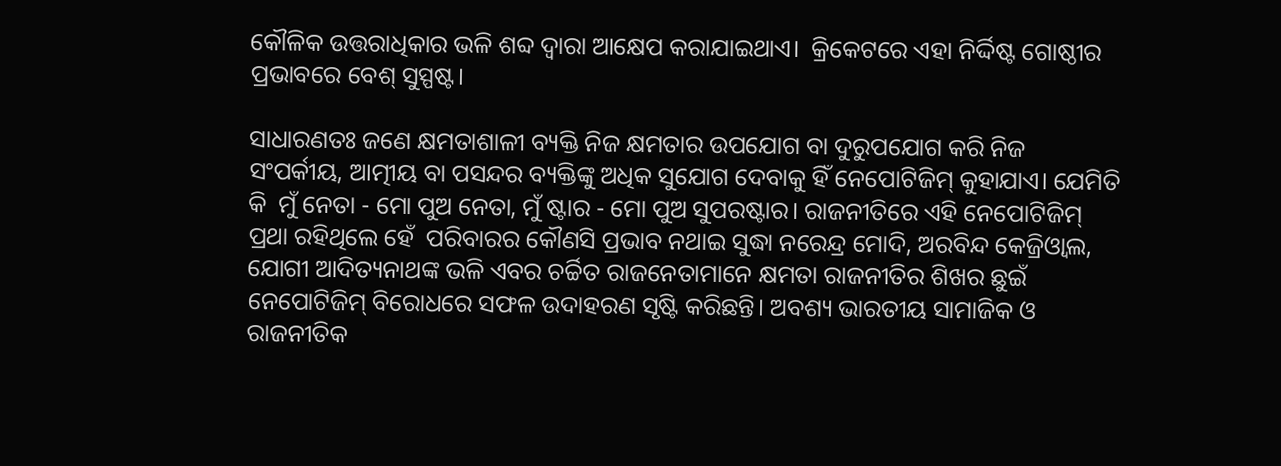କୌଳିକ ଉତ୍ତରାଧିକାର ଭଳି ଶବ୍ଦ ଦ୍ୱାରା ଆକ୍ଷେପ କରାଯାଇଥାଏ।  କ୍ରିକେଟରେ ଏହା ନିର୍ଦ୍ଦିଷ୍ଟ ଗୋଷ୍ଠୀର ପ୍ରଭାବରେ ବେଶ୍ ସୁସ୍ପଷ୍ଟ।

ସାଧାରଣତଃ ଜଣେ କ୍ଷମତାଶାଳୀ ବ୍ୟକ୍ତି ନିଜ କ୍ଷମତାର ଉପଯୋଗ ବା ଦୁରୁପଯୋଗ କରି ନିଜ ସଂପର୍କୀୟ, ଆତ୍ମୀୟ ବା ପସନ୍ଦର ବ୍ୟକ୍ତିଙ୍କୁ ଅଧିକ ସୁଯୋଗ ଦେବାକୁ ହିଁ ନେପୋଟିଜିମ୍ କୁହାଯାଏ। ଯେମିତି କି  ମୁଁ ନେତା - ମୋ ପୁଅ ନେତା, ମୁଁ ଷ୍ଟାର - ମୋ ପୁଅ ସୁପରଷ୍ଟାର। ରାଜନୀତିରେ ଏହି ନେପୋଟିଜିମ୍ ପ୍ରଥା ରହିଥିଲେ ହେଁ  ପରିବାରର କୌଣସି ପ୍ରଭାବ ନଥାଇ ସୁଦ୍ଧା ନରେନ୍ଦ୍ର ମୋଦି, ଅରବିନ୍ଦ କେଜ୍ରିଓ୍ୱାଲ, ଯୋଗୀ ଆଦିତ୍ୟନାଥଙ୍କ ଭଳି ଏବର ଚର୍ଚ୍ଚିତ ରାଜନେତାମାନେ କ୍ଷମତା ରାଜନୀତିର ଶିଖର ଛୁଇଁ ନେପୋଟିଜିମ୍ ବିରୋଧରେ ସଫଳ ଉଦାହରଣ ସୃଷ୍ଟି କରିଛନ୍ତି। ଅବଶ୍ୟ ଭାରତୀୟ ସାମାଜିକ ଓ ରାଜନୀତିକ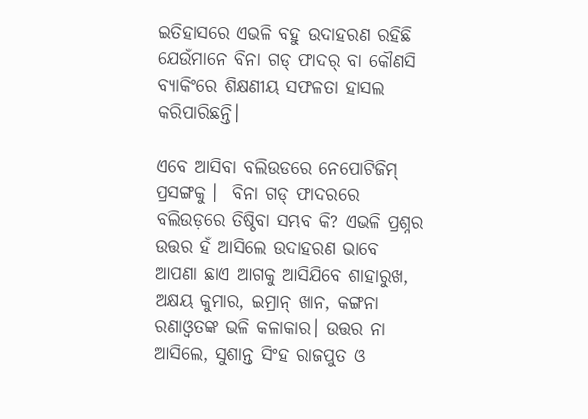ଇତିହାସରେ ଏଭଳି ବହୁ ଉଦାହରଣ ରହିଛି ଯେଉଁମାନେ ବିନା ଗଡ୍ ଫାଦର୍ ବା କୌଣସି ବ୍ୟାକିଂରେ ଶିକ୍ଷଣୀୟ ସଫଳତା ହାସଲ କରିପାରିଛନ୍ତି।

ଏବେ ଆସିବା ବଲିଉଡରେ ନେପୋଟିଜିମ୍ ପ୍ରସଙ୍ଗକୁ ।  ବିନା ଗଡ୍ ଫାଦରରେ ବଲିଉଡ଼ରେ ତିଷ୍ଠିବା ସମ୍ଭବ କି? ଏଭଳି ପ୍ରଶ୍ନର ଉତ୍ତର ହଁ ଆସିଲେ ଉଦାହରଣ ଭାବେ ଆପଣା ଛାଏ ଆଗକୁ ଆସିଯିବେ ଶାହାରୁଖ, ଅକ୍ଷୟ କୁମାର, ଇମ୍ରାନ୍ ଖାନ, କଙ୍ଗନା ରଣାଓ୍ୱତଙ୍କ ଭଳି କଳାକାର। ଉତ୍ତର ନା ଆସିଲେ, ସୁଶାନ୍ତ ସିଂହ ରାଜପୁତ ଓ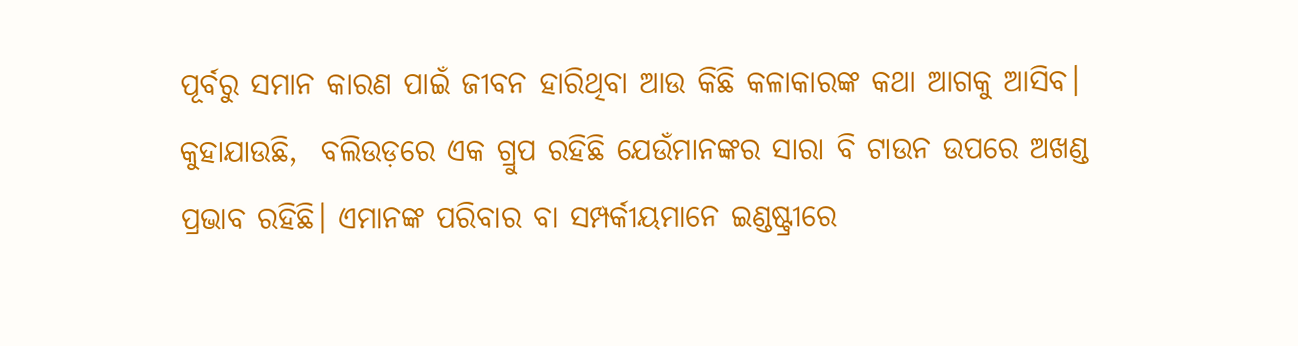ପୂର୍ବରୁ ସମାନ କାରଣ ପାଇଁ ଜୀବନ ହାରିଥିବା ଆଉ କିଛି କଳାକାରଙ୍କ କଥା ଆଗକୁ ଆସିବ। କୁହାଯାଉଛି,  ବଲିଉଡ଼ରେ ଏକ ଗ୍ରୁପ ରହିଛି ଯେଉଁମାନଙ୍କର ସାରା ବି ଟାଉନ ଉପରେ ଅଖଣ୍ଡ ପ୍ରଭାବ ରହିଛି। ଏମାନଙ୍କ ପରିବାର ବା ସମ୍ପର୍କୀୟମାନେ ଇଣ୍ଡଷ୍ଟ୍ରୀରେ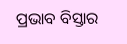ପ୍ରଭାବ ବିସ୍ତାର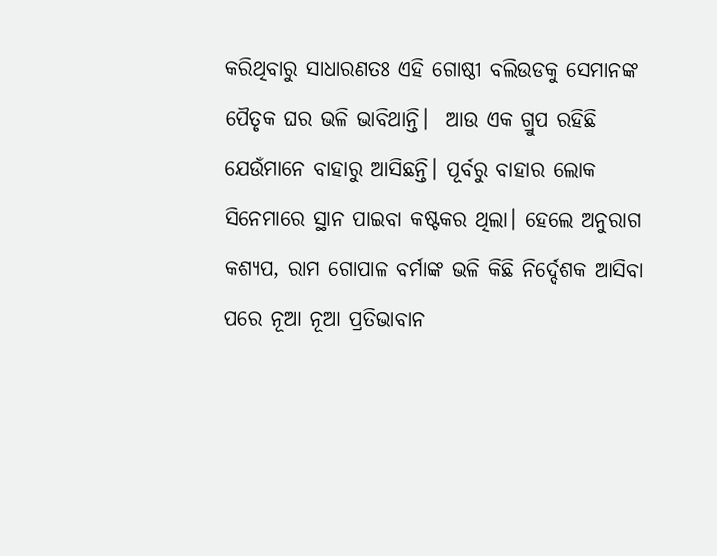କରିଥିବାରୁ ସାଧାରଣତଃ ଏହି ଗୋଷ୍ଠୀ ବଲିଉଡକୁ ସେମାନଙ୍କ ପୈତୃକ ଘର ଭଳି ଭାବିଥାନ୍ତି।  ଆଉ ଏକ ଗ୍ରୁପ ରହିଛି ଯେଉଁମାନେ ବାହାରୁ ଆସିଛନ୍ତି। ପୂର୍ବରୁ ବାହାର ଲୋକ ସିନେମାରେ ସ୍ଥାନ ପାଇବା କଷ୍ଟକର ଥିଲା। ହେଲେ ଅନୁରାଗ କଶ୍ୟପ, ରାମ ଗୋପାଳ ବର୍ମାଙ୍କ ଭଳି କିଛି ନିର୍ଦ୍ଦେଶକ ଆସିବା ପରେ ନୂଆ ନୂଆ ପ୍ରତିଭାବାନ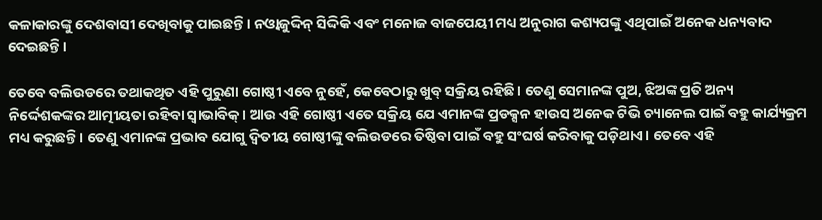କଳାକାରଙ୍କୁ ଦେଶବାସୀ ଦେଖିବାକୁ ପାଇଛନ୍ତି। ନଓ୍ୱାଜୁଦ୍ଦିନ୍ ସିଦ୍ଦିକି ଏବଂ ମନୋଜ ବାଜପେୟୀ ମଧ୍ୟ ଅନୁରାଗ କଶ୍ୟପଙ୍କୁ ଏଥିପାଇଁ ଅନେକ ଧନ୍ୟବାଦ ଦେଇଛନ୍ତି।

ତେବେ ବଲିଉଡରେ ତଥାକଥିତ ଏହି ପୁରୁଣା ଗୋଷ୍ଠୀ ଏବେ ନୁହେଁ, କେବେଠାରୁ ଖୁବ୍ ସକ୍ରିୟ ରହିଛି। ତେଣୁ ସେମାନଙ୍କ ପୁଅ, ଝିଅଙ୍କ ପ୍ରତି ଅନ୍ୟ ନିର୍ଦ୍ଦେଶକଙ୍କର ଆତ୍ମୀୟତା ରହିବା ସ୍ୱାଭାବିକ୍। ଆଉ ଏହି ଗୋଷ୍ଠୀ ଏତେ ସକ୍ରିୟ ଯେ ଏମାନଙ୍କ ପ୍ରଡକ୍ସନ ହାଉସ ଅନେକ ଟିଭି ଚ୍ୟାନେଲ ପାଇଁ ବହୁ କାର୍ଯ୍ୟକ୍ରମ ମଧ୍ୟ କରୁଛନ୍ତି। ତେଣୁ ଏମାନଙ୍କ ପ୍ରଭାବ ଯୋଗୁ ଦ୍ୱିତୀୟ ଗୋଷ୍ଠୀଙ୍କୁ ବଲିଉଡରେ ତିଷ୍ଠିବା ପାଇଁ ବହୁ ସଂଘର୍ଷ କରିବାକୁ ପଡ଼ିଥାଏ। ତେବେ ଏହି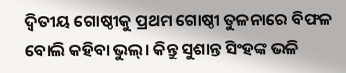ଦ୍ୱିତୀୟ ଗୋଷ୍ଠୀକୁ ପ୍ରଥମ ଗୋଷ୍ଠୀ ତୁଳନାରେ ବିଫଳ ବୋଲି କହିବା ଭୁଲ୍। କିନ୍ତୁ ସୁଶାନ୍ତ ସିଂହଙ୍କ ଭଳି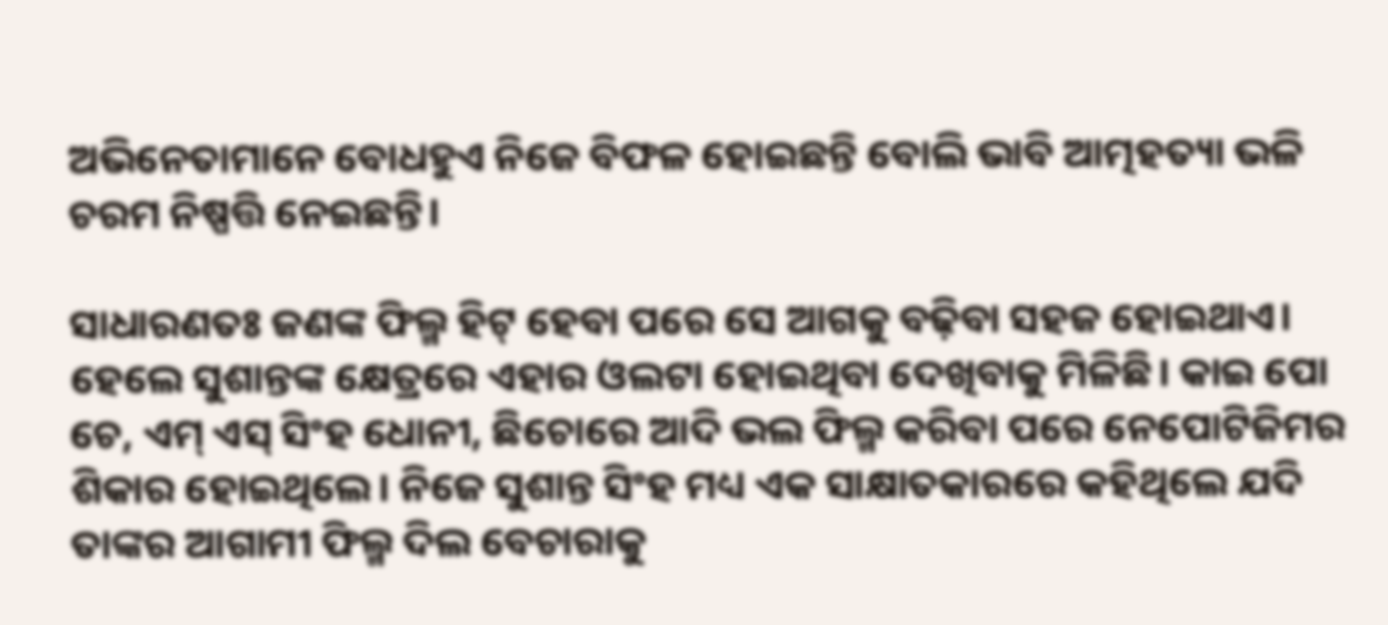ଅଭିନେତାମାନେ ବୋଧହୁଏ ନିଜେ ବିଫଳ ହୋଇଛନ୍ତି ବୋଲି ଭାବି ଆତ୍ମହତ୍ୟା ଭଳି ଚରମ ନିଷ୍ପତ୍ତି ନେଇଛନ୍ତି।

ସାଧାରଣତଃ ଜଣଙ୍କ ଫିଲ୍ମ ହିଟ୍ ହେବା ପରେ ସେ ଆଗକୁ ବଢ଼ିବା ସହଜ ହୋଇଥାଏ। ହେଲେ ସୁଶାନ୍ତଙ୍କ କ୍ଷେତ୍ରରେ ଏହାର ଓଲଟା ହୋଇଥିବା ଦେଖିବାକୁ ମିଳିଛି। କାଇ ପୋ ଚେ, ଏମ୍ ଏସ୍ ସିଂହ ଧୋନୀ, ଛିଚୋରେ ଆଦି ଭଲ ଫିଲ୍ମ କରିବା ପରେ ନେପୋଟିଜିମର ଶିକାର ହୋଇଥିଲେ। ନିଜେ ସୁଶାନ୍ତ ସିଂହ ମଧ୍ୟ ଏକ ସାକ୍ଷାତକାରରେ କହିଥିଲେ ଯଦି ତାଙ୍କର ଆଗାମୀ ଫିଲ୍ମ ଦିଲ ବେଚାରାକୁ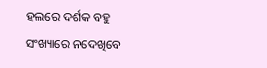ହଲରେ ଦର୍ଶକ ବହୁ ସଂଖ୍ୟାରେ ନଦେଖିବେ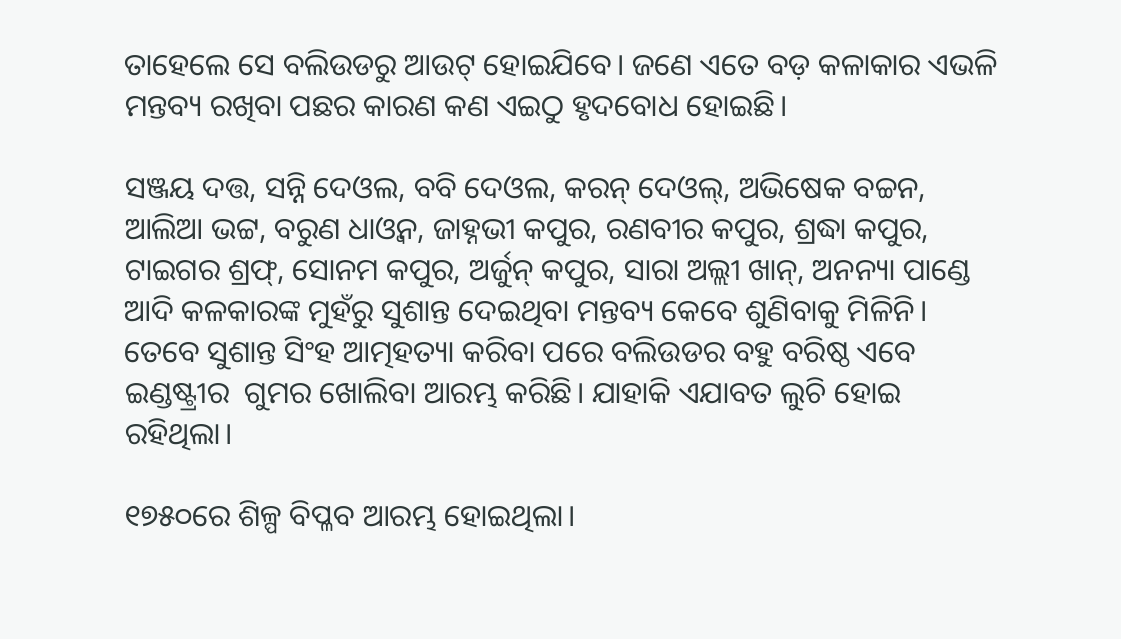ତାହେଲେ ସେ ବଲିଉଡରୁ ଆଉଟ୍ ହୋଇଯିବେ। ଜଣେ ଏତେ ବଡ଼ କଳାକାର ଏଭଳି ମନ୍ତବ୍ୟ ରଖିବା ପଛର କାରଣ କଣ ଏଇଠୁ ହୃଦବୋଧ ହୋଇଛି।

ସଞ୍ଜୟ ଦତ୍ତ, ସନ୍ନି ଦେଓଲ, ବବି ଦେଓଲ, କରନ୍ ଦେଓଲ୍, ଅଭିଷେକ ବଚ୍ଚନ, ଆଲିଆ ଭଟ୍ଟ, ବରୁଣ ଧାଓ୍ୱନ, ଜାହ୍ନଭୀ କପୁର, ରଣବୀର କପୁର, ଶ୍ରଦ୍ଧା କପୁର, ଟାଇଗର ଶ୍ରଫ୍, ସୋନମ କପୁର, ଅର୍ଜୁନ୍ କପୁର, ସାରା ଅଲ୍ଲୀ ଖାନ୍, ଅନନ୍ୟା ପାଣ୍ଡେ ଆଦି କଳକାରଙ୍କ ମୁହଁରୁ ସୁଶାନ୍ତ ଦେଇଥିବା ମନ୍ତବ୍ୟ କେବେ ଶୁଣିବାକୁ ମିଳିନି। ତେବେ ସୁଶାନ୍ତ ସିଂହ ଆତ୍ମହତ୍ୟା କରିବା ପରେ ବଲିଉଡର ବହୁ ବରିଷ୍ଠ ଏବେ ଇଣ୍ଡଷ୍ଟ୍ରୀର  ଗୁମର ଖୋଲିବା ଆରମ୍ଭ କରିଛି। ଯାହାକି ଏଯାବତ ଲୁଚି ହୋଇ ରହିଥିଲା।

୧୭୫୦ରେ ଶିଳ୍ପ ବିପ୍ଳବ ଆରମ୍ଭ ହୋଇଥିଲା।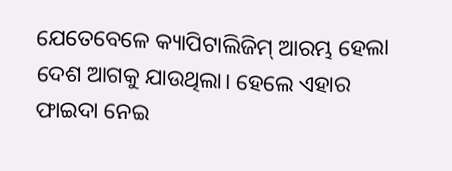ଯେତେବେଳେ କ୍ୟାପିଟାଲିଜିମ୍ ଆରମ୍ଭ ହେଲା ଦେଶ ଆଗକୁ ଯାଉଥିଲା। ହେଲେ ଏହାର ଫାଇଦା ନେଇ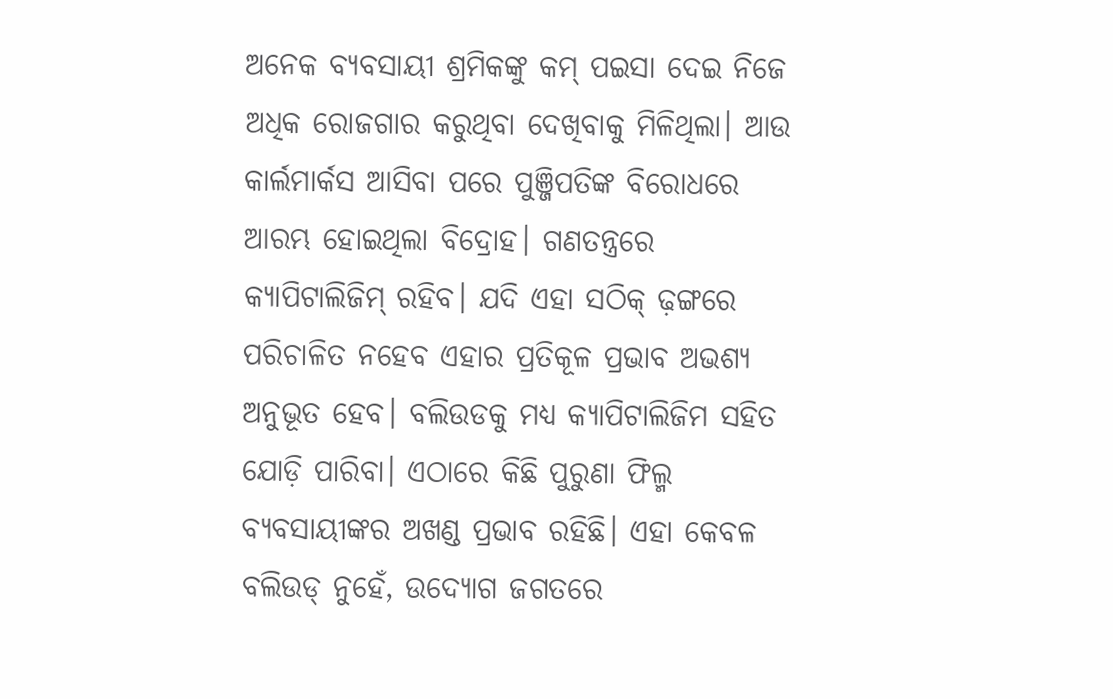ଅନେକ ବ୍ୟବସାୟୀ ଶ୍ରମିକଙ୍କୁ କମ୍ ପଇସା ଦେଇ ନିଜେ ଅଧିକ ରୋଜଗାର କରୁଥିବା ଦେଖିବାକୁ ମିଳିଥିଲା। ଆଉ କାର୍ଲମାର୍କସ ଆସିବା ପରେ ପୁଞ୍ଜିପତିଙ୍କ ବିରୋଧରେ ଆରମ୍ଭ ହୋଇଥିଲା ବିଦ୍ରୋହ। ଗଣତନ୍ତ୍ରରେ କ୍ୟାପିଟାଲିଜିମ୍ ରହିବ। ଯଦି ଏହା ସଠିକ୍ ଢ଼ଙ୍ଗରେ ପରିଚାଳିତ ନହେବ ଏହାର ପ୍ରତିକୂଳ ପ୍ରଭାବ ଅଭଶ୍ୟ ଅନୁଭୂତ ହେବ। ବଲିଉଡକୁ ମଧ୍ୟ କ୍ୟାପିଟାଲିଜିମ ସହିତ ଯୋଡ଼ି ପାରିବା। ଏଠାରେ କିଛି ପୁରୁଣା ଫିଲ୍ମ ବ୍ୟବସାୟୀଙ୍କର ଅଖଣ୍ଡ ପ୍ରଭାବ ରହିଛି। ଏହା କେବଳ ବଲିଉଡ୍ ନୁହେଁ, ଉଦ୍ୟୋଗ ଜଗତରେ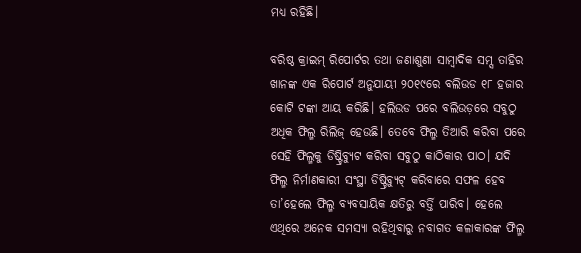ମଧ୍ୟ ରହିଛି।

ବରିଷ୍ଠ କ୍ରାଇମ୍ ରିପୋର୍ଟର ତଥା ଜଣାଶୁଣା ସାମ୍ୱାଦିକ ସମ୍ସ ତାହିର ଖାନଙ୍କ ଏକ ରିପୋର୍ଟ ଅନୁଯାୟୀ ୨୦୧୯ରେ ବଲିଉଡ ୧୮ ହଜାର କୋଟି ଟଙ୍କା ଆୟ କରିଛି। ହଲିଉଡ ପରେ ବଲିଉଡ଼ରେ ସବୁଠୁ ଅଧିକ ଫିଲ୍ମ ରିଲିଜ୍ ହେଉଛି। ତେବେ ଫିଲ୍ମ ତିଆରି କରିବା ପରେ ସେହି ଫିଲ୍ମକୁ ଡିଷ୍ଟ୍ରିବ୍ୟୁଟ କରିବା ସବୁଠୁ କାଠିକାର ପାଠ। ଯଦି ଫିଲ୍ମ ନିର୍ମାଣକାରୀ ସଂସ୍ଥା ଡିଷ୍ଟ୍ରିବ୍ୟୁଟ୍ କରିବାରେ ସଫଳ ହେବ ତା’ହେଲେ ଫିଲ୍ମ ବ୍ୟବସାୟିକ କ୍ଷତିରୁ ବର୍ତ୍ତି ପାରିବ। ହେଲେ ଏଥିରେ ଅନେକ ସମସ୍ୟା ରହିଥିବାରୁ ନବାଗତ କଳାକାରଙ୍କ ଫିଲ୍ମ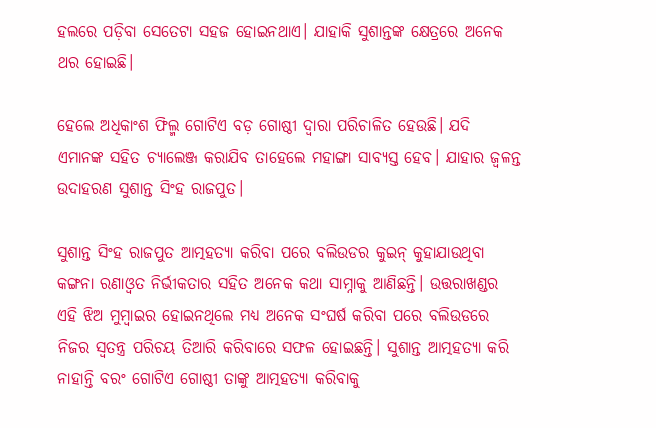ହଲରେ ପଡ଼ିବା ସେତେଟା ସହଜ ହୋଇନଥାଏ। ଯାହାକି ସୁଶାନ୍ତଙ୍କ କ୍ଷେତ୍ରରେ ଅନେକ ଥର ହୋଇଛି।

ହେଲେ ଅଧିକାଂଶ ଫିଲ୍ମ ଗୋଟିଏ ବଡ଼ ଗୋଷ୍ଠୀ ଦ୍ୱାରା ପରିଚାଳିତ ହେଉଛି। ଯଦି ଏମାନଙ୍କ ସହିତ ଚ୍ୟାଲେଞ୍ଜ କରାଯିବ ତାହେଲେ ମହାଙ୍ଗା ସାବ୍ୟସ୍ତ ହେବ। ଯାହାର ଜ୍ୱଳନ୍ତ ଉଦାହରଣ ସୁଶାନ୍ତ ସିଂହ ରାଜପୁତ।

ସୁଶାନ୍ତ ସିଂହ ରାଜପୁତ ଆତ୍ମହତ୍ୟା କରିବା ପରେ ବଲିଉଡର କୁଇନ୍ କୁହାଯାଉଥିବା କଙ୍ଗନା ରଣାଓ୍ୱତ ନିର୍ଭୀକତାର ସହିତ ଅନେକ କଥା ସାମ୍ନାକୁ ଆଣିଛନ୍ତି। ଉତ୍ତରାଖଣ୍ଡର ଏହି ଝିଅ ମୁମ୍ୱାଇର ହୋଇନଥିଲେ ମଧ୍ୟ ଅନେକ ସଂଘର୍ଷ କରିବା ପରେ ବଲିଉଡରେ ନିଜର ସ୍ୱତନ୍ତ୍ର ପରିଚୟ ତିଆରି କରିବାରେ ସଫଳ ହୋଇଛନ୍ତି। ସୁଶାନ୍ତ ଆତ୍ମହତ୍ୟା କରି ନାହାନ୍ତି ବରଂ ଗୋଟିଏ ଗୋଷ୍ଠୀ ତାଙ୍କୁ ଆତ୍ମହତ୍ୟା କରିବାକୁ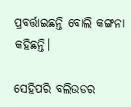ପ୍ରବର୍ତ୍ତାଇଛନ୍ତି ବୋଲି କଙ୍ଗନା କହିଛନ୍ତି।

ସେହିପରି ବଲିଉଡର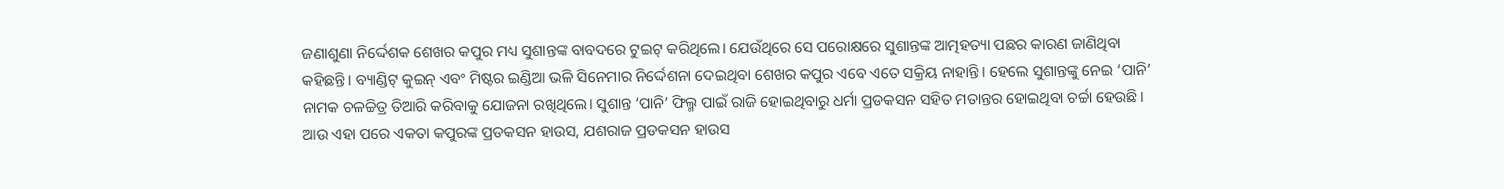ଜଣାଶୁଣା ନିର୍ଦ୍ଦେଶକ ଶେଖର କପୁର ମଧ୍ୟ ସୁଶାନ୍ତଙ୍କ ବାବଦରେ ଟୁଇଟ୍ କରିଥିଲେ। ଯେଉଁଥିରେ ସେ ପରୋକ୍ଷରେ ସୁଶାନ୍ତଙ୍କ ଆତ୍ମହତ୍ୟା ପଛର କାରଣ ଜାଣିଥିବା କହିଛନ୍ତି। ବ୍ୟାଣ୍ଡିଟ୍‌ କୁଇନ୍ ଏବଂ ମିଷ୍ଟର ଇଣ୍ଡିଆ ଭଳି ସିନେମାର ନିର୍ଦ୍ଦେଶନା ଦେଇଥିବା ଶେଖର କପୁର ଏବେ ଏତେ ସକ୍ରିୟ ନାହାନ୍ତି। ହେଲେ ସୁଶାନ୍ତଙ୍କୁ ନେଇ ‘ପାନି’ ନାମକ ଚଳଚ୍ଚିତ୍ର ତିଆରି କରିବାକୁ ଯୋଜନା ରଖିଥିଲେ। ସୁଶାନ୍ତ ‘ପାନି’ ଫିଲ୍ମ ପାଇଁ ରାଜି ହୋଇଥିବାରୁ ଧର୍ମା ପ୍ରଡକସନ ସହିତ ମତାନ୍ତର ହୋଇଥିବା ଚର୍ଚ୍ଚା ହେଉଛି। ଆଉ ଏହା ପରେ ଏକତା କପୁରଙ୍କ ପ୍ରଡକସନ ହାଉସ, ଯଶରାଜ ପ୍ରଡକସନ ହାଉସ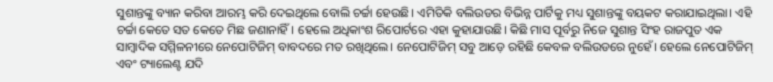ସୁଶାନ୍ତଙ୍କୁ ବ୍ୟାନ କରିବା ଆରମ୍ଭ କରି ଦେଇଥିଲେ ବୋଲି ଚର୍ଚ୍ଚା ହେଉଛି। ଏମିତିକି ବଲିଉଡର ବିଭିନ୍ନ ପାର୍ଟିକୁ ମଧ୍ୟ ସୁଶାନ୍ତଙ୍କୁ ବୟକଟ କରାଯାଇଥିଲା। ଏହି ଚର୍ଚ୍ଚା କେତେ ସତ କେତେ ମିଛ ଜଣାନାହିଁ। ହେଲେ ଅଧିକାଂଶ ରିପୋର୍ଟରେ ଏହା କୁହାଯାଉଛି। କିଛି ମାସ ପୂର୍ବରୁ ନିଜେ ସୁଶାନ୍ତ ସିଂହ ରାଜପୁତ ଏକ ସାମ୍ୱାଦିକ ସମ୍ମିଳନୀରେ ନେପୋଟିଜିମ୍ ବାବଦରେ ମତ ରଖିଥିଲେ। ନେପୋଟିଜିମ୍ ସବୁ ଆଡ଼େ ରହିଛି କେବଳ ବଲିଉଡରେ ନୁହେଁ। ହେଲେ ନେପୋଟିଜିମ୍ ଏବଂ ଟ୍ୟାଲେଣ୍ଟ ଯଦି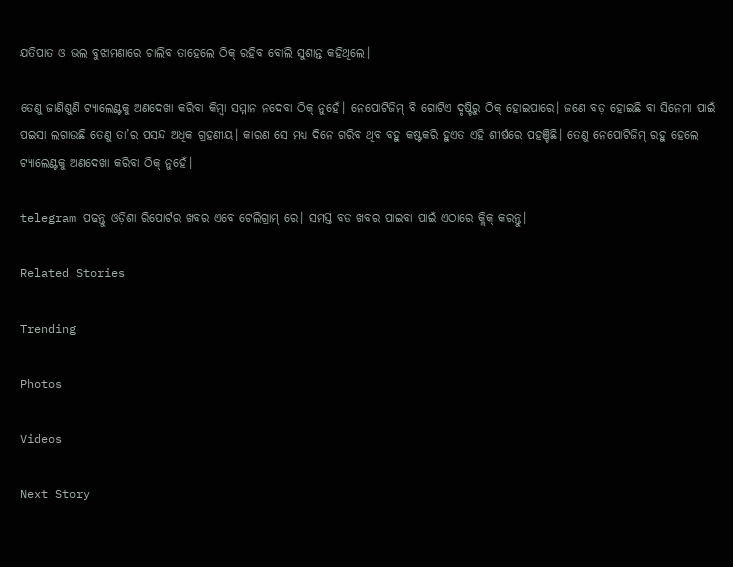ଯତିପାତ ଓ ଭଲ ବୁଝାମଣାରେ ଚାଲିବ ତାହେଲେ ଠିକ୍ ରହିବ ବୋଲି ସୁଶାନ୍ତ କହିଥିଲେ।

ତେଣୁ ଜାଣିଶୁଣି ଟ୍ୟାଲେଣ୍ଟକୁ ଅଣଦେଖା କରିବା କିମ୍ୱା ସମ୍ମାନ ନଦେବା ଠିକ୍ ନୁହେଁ। ନେପୋଟିଜିମ୍ ବି ଗୋଟିଏ ଦୃଷ୍ଟିରୁ ଠିକ୍ ହୋଇପାରେ। ଜଣେ ବଡ଼ ହୋଇଛି ବା ସିନେମା ପାଇଁ ପଇସା ଲଗାଉଛି ତେଣୁ ତା’ର ପସନ୍ଦ ଅଧିକ ଗ୍ରହଣୀୟ। କାରଣ ସେ ମଧ୍ୟ ଦିନେ ଗରିବ ଥିବ ବହୁ କଷ୍ଟକରି ହୁଏତ ଏହି ଶୀର୍ଷରେ ପହଞ୍ଚିଛି। ତେଣୁ ନେପୋଟିଜିମ୍ ରହୁ ହେଲେ ଟ୍ୟାଲେଣ୍ଟକୁ ଅଣଦେଖା କରିବା ଠିକ୍ ନୁହେଁ।

telegram ପଢନ୍ତୁ ଓଡ଼ିଶା ରିପୋର୍ଟର ଖବର ଏବେ ଟେଲିଗ୍ରାମ୍ ରେ। ସମସ୍ତ ବଡ ଖବର ପାଇବା ପାଇଁ ଏଠାରେ କ୍ଲିକ୍ କରନ୍ତୁ।

Related Stories

Trending

Photos

Videos

Next Story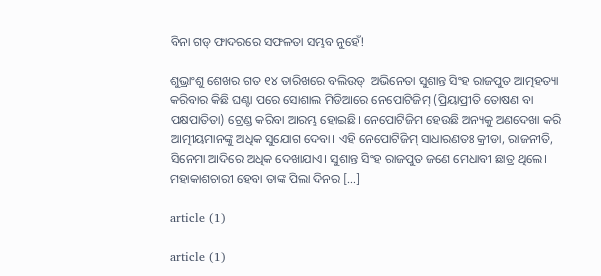ବିନା ଗଡ୍ ଫାଦରରେ ସଫଳତା ସମ୍ଭବ ନୁହେଁ!

ଶୁଭ୍ରାଂଶୁ ଶେଖର ଗତ ୧୪ ତାରିଖରେ ବଲିଉଡ୍  ଅଭିନେତା ସୁଶାନ୍ତ ସିଂହ ରାଜପୁତ ଆତ୍ମହତ୍ୟା କରିବାର କିଛି ଘଣ୍ଟା ପରେ ସୋଶାଲ ମିଡିଆରେ ନେପୋଟିଜିମ୍ (ପ୍ରିୟାପ୍ରୀତି ତୋଷଣ ବା ପକ୍ଷପାତିତା) ଟ୍ରେଣ୍ଡ କରିବା ଆରମ୍ଭ ହୋଇଛି। ନେପୋଟିଜିମ ହେଉଛି ଅନ୍ୟକୁ ଅଣଦେଖା କରି ଆତ୍ମୀୟମାନଙ୍କୁ ଅଧିକ ସୁଯୋଗ ଦେବା। ଏହି ନେପୋଟିଜିମ୍ ସାଧାରଣତଃ କ୍ରୀଡା, ରାଜନୀତି, ସିନେମା ଆଦିରେ ଅଧିକ ଦେଖାଯାଏ। ସୁଶାନ୍ତ ସିଂହ ରାଜପୁତ ଜଣେ ମେଧାବୀ ଛାତ୍ର ଥିଲେ। ମହାକାଶଚାରୀ ହେବା ତାଙ୍କ ପିଲା ଦିନର […]

article (1)

article (1)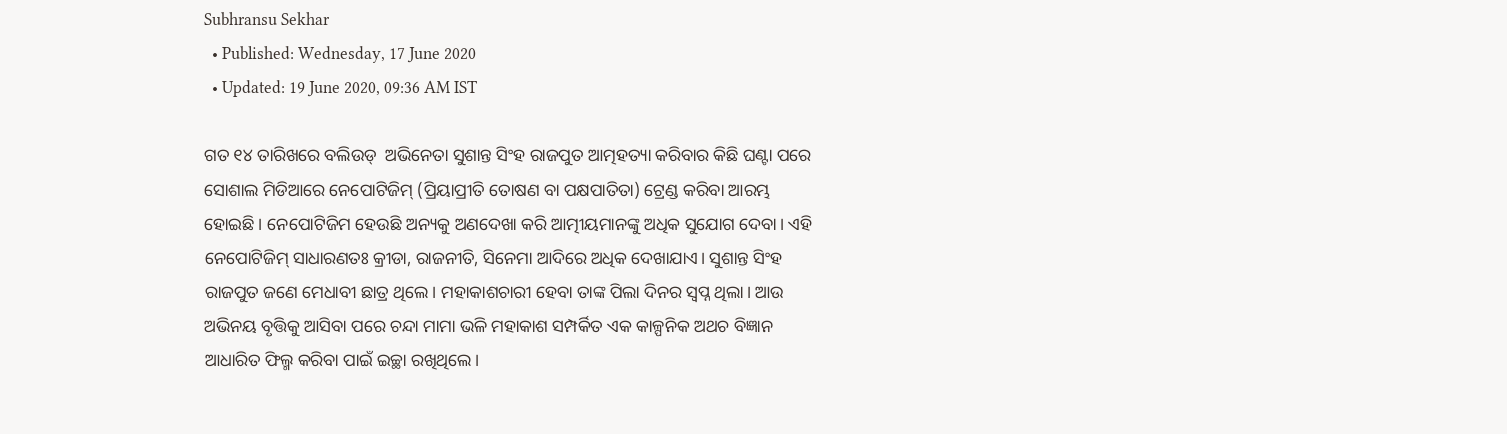Subhransu Sekhar
  • Published: Wednesday, 17 June 2020
  • Updated: 19 June 2020, 09:36 AM IST

ଗତ ୧୪ ତାରିଖରେ ବଲିଉଡ୍  ଅଭିନେତା ସୁଶାନ୍ତ ସିଂହ ରାଜପୁତ ଆତ୍ମହତ୍ୟା କରିବାର କିଛି ଘଣ୍ଟା ପରେ ସୋଶାଲ ମିଡିଆରେ ନେପୋଟିଜିମ୍ (ପ୍ରିୟାପ୍ରୀତି ତୋଷଣ ବା ପକ୍ଷପାତିତା) ଟ୍ରେଣ୍ଡ କରିବା ଆରମ୍ଭ ହୋଇଛି। ନେପୋଟିଜିମ ହେଉଛି ଅନ୍ୟକୁ ଅଣଦେଖା କରି ଆତ୍ମୀୟମାନଙ୍କୁ ଅଧିକ ସୁଯୋଗ ଦେବା। ଏହି ନେପୋଟିଜିମ୍ ସାଧାରଣତଃ କ୍ରୀଡା, ରାଜନୀତି, ସିନେମା ଆଦିରେ ଅଧିକ ଦେଖାଯାଏ। ସୁଶାନ୍ତ ସିଂହ ରାଜପୁତ ଜଣେ ମେଧାବୀ ଛାତ୍ର ଥିଲେ। ମହାକାଶଚାରୀ ହେବା ତାଙ୍କ ପିଲା ଦିନର ସ୍ୱପ୍ନ ଥିଲା। ଆଉ ଅଭିନୟ ବୃତ୍ତିକୁ ଆସିବା ପରେ ଚନ୍ଦା ମାମା ଭଳି ମହାକାଶ ସମ୍ପର୍କିତ ଏକ କାଳ୍ପନିକ ଅଥଚ ବିଜ୍ଞାନ ଆଧାରିତ ଫିଲ୍ମ କରିବା ପାଇଁ ଇଚ୍ଛା ରଖିଥିଲେ।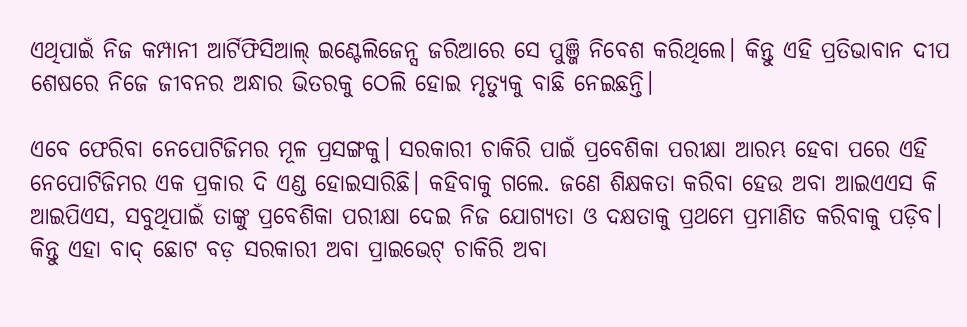ଏଥିପାଇଁ ନିଜ କମ୍ପାନୀ ଆର୍ଟିଫିସିଆଲ୍ ଇଣ୍ଟେଲିଜେନ୍ସ ଜରିଆରେ ସେ ପୁଞ୍ଜି ନିବେଶ କରିଥିଲେ। କିନ୍ତୁ ଏହି ପ୍ରତିଭାବାନ ଦୀପ ଶେଷରେ ନିଜେ ଜୀବନର ଅନ୍ଧାର ଭିତରକୁ ଠେଲି ହୋଇ ମୃତ୍ୟୁକୁ ବାଛି ନେଇଛନ୍ତି।

ଏବେ ଫେରିବା ନେପୋଟିଜିମର ମୂଳ ପ୍ରସଙ୍ଗକୁ। ସରକାରୀ ଚାକିରି ପାଇଁ ପ୍ରବେଶିକା ପରୀକ୍ଷା ଆରମ୍ଭ ହେବା ପରେ ଏହି ନେପୋଟିଜିମର ଏକ ପ୍ରକାର ଦି ଏଣ୍ଡ ହୋଇସାରିଛି। କହିବାକୁ ଗଲେ. ଜଣେ ଶିକ୍ଷକତା କରିବା ହେଉ ଅବା ଆଇଏଏସ କି ଆଇପିଏସ, ସବୁଥିପାଇଁ ତାଙ୍କୁ ପ୍ରବେଶିକା ପରୀକ୍ଷା ଦେଇ ନିଜ ଯୋଗ୍ୟତା ଓ ଦକ୍ଷତାକୁ ପ୍ରଥମେ ପ୍ରମାଣିତ କରିବାକୁ ପଡ଼ିବ। କିନ୍ତୁ ଏହା ବାଦ୍ ଛୋଟ ବଡ଼ ସରକାରୀ ଅବା ପ୍ରାଇଭେଟ୍ ଚାକିରି ଅବା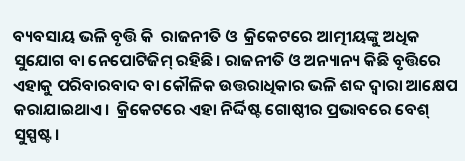ବ୍ୟବସାୟ ଭଳି ବୃତ୍ତି କି  ରାଜନୀତି ଓ  କ୍ରିକେଟରେ ଆତ୍ମୀୟଙ୍କୁ ଅଧିକ ସୁଯୋଗ ବା ନେପୋଟିଜିମ୍ ରହିଛି। ରାଜନୀତି ଓ ଅନ୍ୟାନ୍ୟ କିଛି ବୃତ୍ତିରେ ଏହାକୁ ପରିବାରବାଦ ବା କୌଳିକ ଉତ୍ତରାଧିକାର ଭଳି ଶବ୍ଦ ଦ୍ୱାରା ଆକ୍ଷେପ କରାଯାଇଥାଏ।  କ୍ରିକେଟରେ ଏହା ନିର୍ଦ୍ଦିଷ୍ଟ ଗୋଷ୍ଠୀର ପ୍ରଭାବରେ ବେଶ୍ ସୁସ୍ପଷ୍ଟ।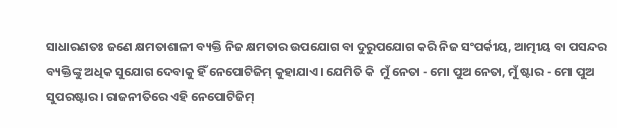ସାଧାରଣତଃ ଜଣେ କ୍ଷମତାଶାଳୀ ବ୍ୟକ୍ତି ନିଜ କ୍ଷମତାର ଉପଯୋଗ ବା ଦୁରୁପଯୋଗ କରି ନିଜ ସଂପର୍କୀୟ, ଆତ୍ମୀୟ ବା ପସନ୍ଦର ବ୍ୟକ୍ତିଙ୍କୁ ଅଧିକ ସୁଯୋଗ ଦେବାକୁ ହିଁ ନେପୋଟିଜିମ୍ କୁହାଯାଏ। ଯେମିତି କି  ମୁଁ ନେତା - ମୋ ପୁଅ ନେତା, ମୁଁ ଷ୍ଟାର - ମୋ ପୁଅ ସୁପରଷ୍ଟାର। ରାଜନୀତିରେ ଏହି ନେପୋଟିଜିମ୍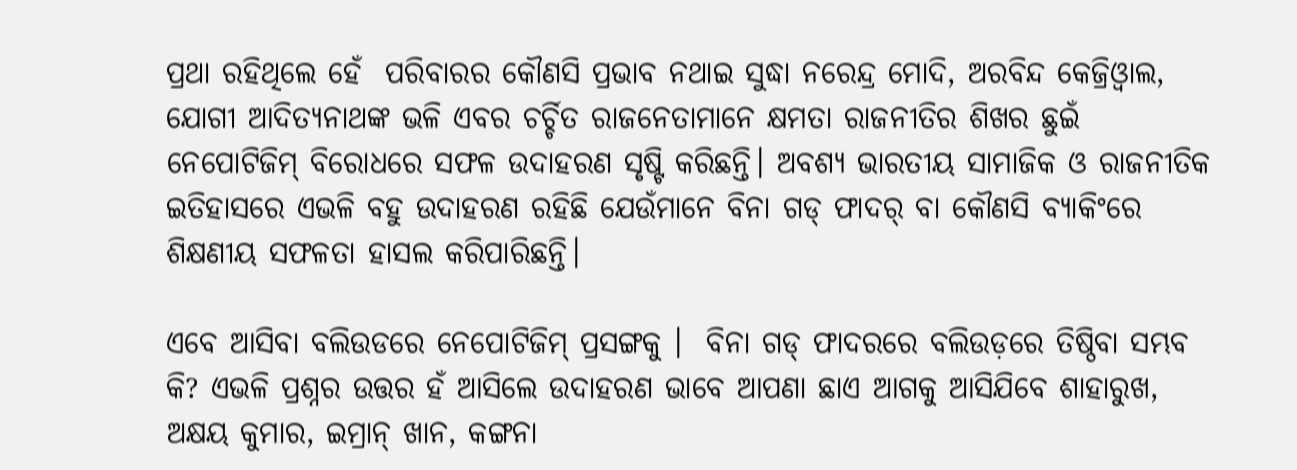ପ୍ରଥା ରହିଥିଲେ ହେଁ  ପରିବାରର କୌଣସି ପ୍ରଭାବ ନଥାଇ ସୁଦ୍ଧା ନରେନ୍ଦ୍ର ମୋଦି, ଅରବିନ୍ଦ କେଜ୍ରିଓ୍ୱାଲ, ଯୋଗୀ ଆଦିତ୍ୟନାଥଙ୍କ ଭଳି ଏବର ଚର୍ଚ୍ଚିତ ରାଜନେତାମାନେ କ୍ଷମତା ରାଜନୀତିର ଶିଖର ଛୁଇଁ ନେପୋଟିଜିମ୍ ବିରୋଧରେ ସଫଳ ଉଦାହରଣ ସୃଷ୍ଟି କରିଛନ୍ତି। ଅବଶ୍ୟ ଭାରତୀୟ ସାମାଜିକ ଓ ରାଜନୀତିକ ଇତିହାସରେ ଏଭଳି ବହୁ ଉଦାହରଣ ରହିଛି ଯେଉଁମାନେ ବିନା ଗଡ୍ ଫାଦର୍ ବା କୌଣସି ବ୍ୟାକିଂରେ ଶିକ୍ଷଣୀୟ ସଫଳତା ହାସଲ କରିପାରିଛନ୍ତି।

ଏବେ ଆସିବା ବଲିଉଡରେ ନେପୋଟିଜିମ୍ ପ୍ରସଙ୍ଗକୁ ।  ବିନା ଗଡ୍ ଫାଦରରେ ବଲିଉଡ଼ରେ ତିଷ୍ଠିବା ସମ୍ଭବ କି? ଏଭଳି ପ୍ରଶ୍ନର ଉତ୍ତର ହଁ ଆସିଲେ ଉଦାହରଣ ଭାବେ ଆପଣା ଛାଏ ଆଗକୁ ଆସିଯିବେ ଶାହାରୁଖ, ଅକ୍ଷୟ କୁମାର, ଇମ୍ରାନ୍ ଖାନ, କଙ୍ଗନା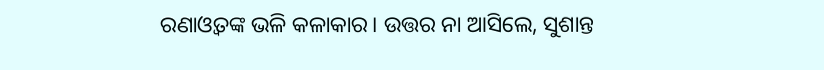ରଣାଓ୍ୱତଙ୍କ ଭଳି କଳାକାର। ଉତ୍ତର ନା ଆସିଲେ, ସୁଶାନ୍ତ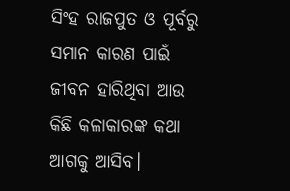ସିଂହ ରାଜପୁତ ଓ ପୂର୍ବରୁ ସମାନ କାରଣ ପାଇଁ ଜୀବନ ହାରିଥିବା ଆଉ କିଛି କଳାକାରଙ୍କ କଥା ଆଗକୁ ଆସିବ।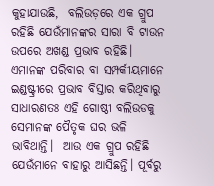କୁହାଯାଉଛି,  ବଲିଉଡ଼ରେ ଏକ ଗ୍ରୁପ ରହିଛି ଯେଉଁମାନଙ୍କର ସାରା ବି ଟାଉନ ଉପରେ ଅଖଣ୍ଡ ପ୍ରଭାବ ରହିଛି। ଏମାନଙ୍କ ପରିବାର ବା ସମ୍ପର୍କୀୟମାନେ ଇଣ୍ଡଷ୍ଟ୍ରୀରେ ପ୍ରଭାବ ବିସ୍ତାର କରିଥିବାରୁ ସାଧାରଣତଃ ଏହି ଗୋଷ୍ଠୀ ବଲିଉଡକୁ ସେମାନଙ୍କ ପୈତୃକ ଘର ଭଳି ଭାବିଥାନ୍ତି।  ଆଉ ଏକ ଗ୍ରୁପ ରହିଛି ଯେଉଁମାନେ ବାହାରୁ ଆସିଛନ୍ତି। ପୂର୍ବରୁ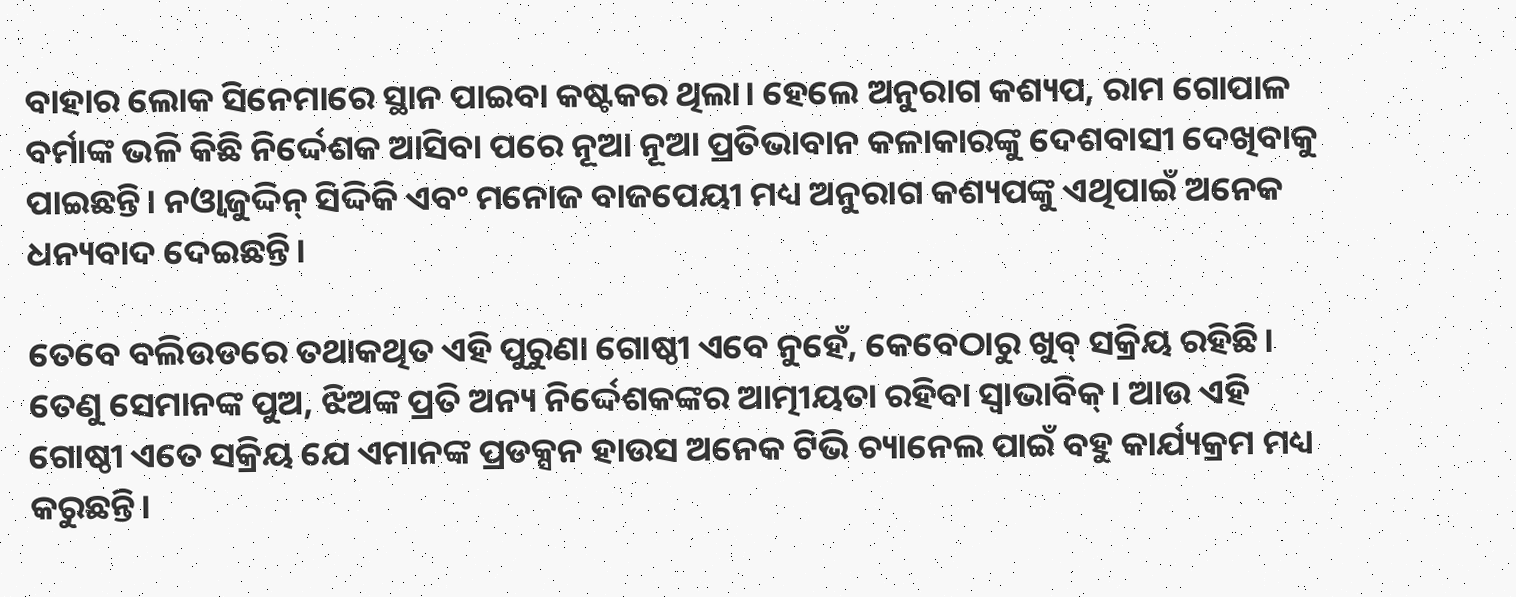ବାହାର ଲୋକ ସିନେମାରେ ସ୍ଥାନ ପାଇବା କଷ୍ଟକର ଥିଲା। ହେଲେ ଅନୁରାଗ କଶ୍ୟପ, ରାମ ଗୋପାଳ ବର୍ମାଙ୍କ ଭଳି କିଛି ନିର୍ଦ୍ଦେଶକ ଆସିବା ପରେ ନୂଆ ନୂଆ ପ୍ରତିଭାବାନ କଳାକାରଙ୍କୁ ଦେଶବାସୀ ଦେଖିବାକୁ ପାଇଛନ୍ତି। ନଓ୍ୱାଜୁଦ୍ଦିନ୍ ସିଦ୍ଦିକି ଏବଂ ମନୋଜ ବାଜପେୟୀ ମଧ୍ୟ ଅନୁରାଗ କଶ୍ୟପଙ୍କୁ ଏଥିପାଇଁ ଅନେକ ଧନ୍ୟବାଦ ଦେଇଛନ୍ତି।

ତେବେ ବଲିଉଡରେ ତଥାକଥିତ ଏହି ପୁରୁଣା ଗୋଷ୍ଠୀ ଏବେ ନୁହେଁ, କେବେଠାରୁ ଖୁବ୍ ସକ୍ରିୟ ରହିଛି। ତେଣୁ ସେମାନଙ୍କ ପୁଅ, ଝିଅଙ୍କ ପ୍ରତି ଅନ୍ୟ ନିର୍ଦ୍ଦେଶକଙ୍କର ଆତ୍ମୀୟତା ରହିବା ସ୍ୱାଭାବିକ୍। ଆଉ ଏହି ଗୋଷ୍ଠୀ ଏତେ ସକ୍ରିୟ ଯେ ଏମାନଙ୍କ ପ୍ରଡକ୍ସନ ହାଉସ ଅନେକ ଟିଭି ଚ୍ୟାନେଲ ପାଇଁ ବହୁ କାର୍ଯ୍ୟକ୍ରମ ମଧ୍ୟ କରୁଛନ୍ତି।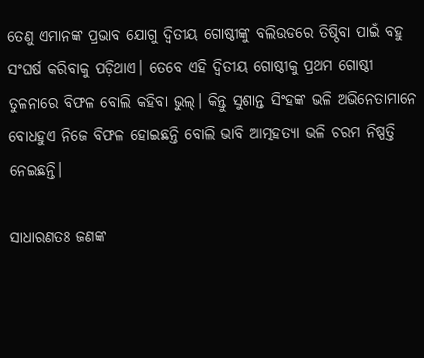ତେଣୁ ଏମାନଙ୍କ ପ୍ରଭାବ ଯୋଗୁ ଦ୍ୱିତୀୟ ଗୋଷ୍ଠୀଙ୍କୁ ବଲିଉଡରେ ତିଷ୍ଠିବା ପାଇଁ ବହୁ ସଂଘର୍ଷ କରିବାକୁ ପଡ଼ିଥାଏ। ତେବେ ଏହି ଦ୍ୱିତୀୟ ଗୋଷ୍ଠୀକୁ ପ୍ରଥମ ଗୋଷ୍ଠୀ ତୁଳନାରେ ବିଫଳ ବୋଲି କହିବା ଭୁଲ୍। କିନ୍ତୁ ସୁଶାନ୍ତ ସିଂହଙ୍କ ଭଳି ଅଭିନେତାମାନେ ବୋଧହୁଏ ନିଜେ ବିଫଳ ହୋଇଛନ୍ତି ବୋଲି ଭାବି ଆତ୍ମହତ୍ୟା ଭଳି ଚରମ ନିଷ୍ପତ୍ତି ନେଇଛନ୍ତି।

ସାଧାରଣତଃ ଜଣଙ୍କ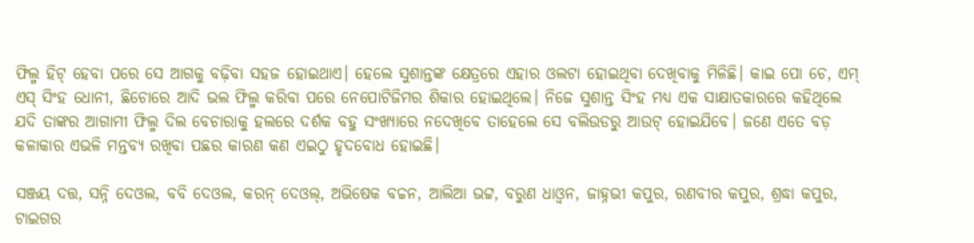ଫିଲ୍ମ ହିଟ୍ ହେବା ପରେ ସେ ଆଗକୁ ବଢ଼ିବା ସହଜ ହୋଇଥାଏ। ହେଲେ ସୁଶାନ୍ତଙ୍କ କ୍ଷେତ୍ରରେ ଏହାର ଓଲଟା ହୋଇଥିବା ଦେଖିବାକୁ ମିଳିଛି। କାଇ ପୋ ଚେ, ଏମ୍ ଏସ୍ ସିଂହ ଧୋନୀ, ଛିଚୋରେ ଆଦି ଭଲ ଫିଲ୍ମ କରିବା ପରେ ନେପୋଟିଜିମର ଶିକାର ହୋଇଥିଲେ। ନିଜେ ସୁଶାନ୍ତ ସିଂହ ମଧ୍ୟ ଏକ ସାକ୍ଷାତକାରରେ କହିଥିଲେ ଯଦି ତାଙ୍କର ଆଗାମୀ ଫିଲ୍ମ ଦିଲ ବେଚାରାକୁ ହଲରେ ଦର୍ଶକ ବହୁ ସଂଖ୍ୟାରେ ନଦେଖିବେ ତାହେଲେ ସେ ବଲିଉଡରୁ ଆଉଟ୍ ହୋଇଯିବେ। ଜଣେ ଏତେ ବଡ଼ କଳାକାର ଏଭଳି ମନ୍ତବ୍ୟ ରଖିବା ପଛର କାରଣ କଣ ଏଇଠୁ ହୃଦବୋଧ ହୋଇଛି।

ସଞ୍ଜୟ ଦତ୍ତ, ସନ୍ନି ଦେଓଲ, ବବି ଦେଓଲ, କରନ୍ ଦେଓଲ୍, ଅଭିଷେକ ବଚ୍ଚନ, ଆଲିଆ ଭଟ୍ଟ, ବରୁଣ ଧାଓ୍ୱନ, ଜାହ୍ନଭୀ କପୁର, ରଣବୀର କପୁର, ଶ୍ରଦ୍ଧା କପୁର, ଟାଇଗର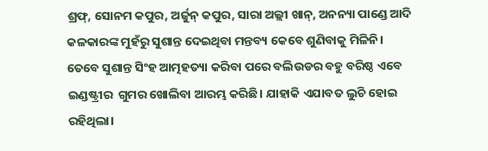ଶ୍ରଫ୍, ସୋନମ କପୁର, ଅର୍ଜୁନ୍ କପୁର, ସାରା ଅଲ୍ଲୀ ଖାନ୍, ଅନନ୍ୟା ପାଣ୍ଡେ ଆଦି କଳକାରଙ୍କ ମୁହଁରୁ ସୁଶାନ୍ତ ଦେଇଥିବା ମନ୍ତବ୍ୟ କେବେ ଶୁଣିବାକୁ ମିଳିନି। ତେବେ ସୁଶାନ୍ତ ସିଂହ ଆତ୍ମହତ୍ୟା କରିବା ପରେ ବଲିଉଡର ବହୁ ବରିଷ୍ଠ ଏବେ ଇଣ୍ଡଷ୍ଟ୍ରୀର  ଗୁମର ଖୋଲିବା ଆରମ୍ଭ କରିଛି। ଯାହାକି ଏଯାବତ ଲୁଚି ହୋଇ ରହିଥିଲା।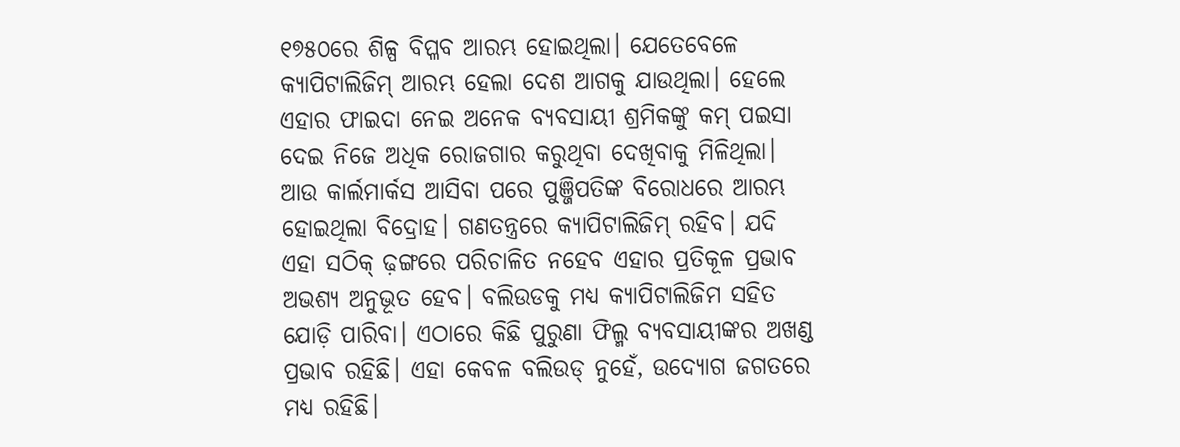୧୭୫୦ରେ ଶିଳ୍ପ ବିପ୍ଳବ ଆରମ୍ଭ ହୋଇଥିଲା। ଯେତେବେଳେ କ୍ୟାପିଟାଲିଜିମ୍ ଆରମ୍ଭ ହେଲା ଦେଶ ଆଗକୁ ଯାଉଥିଲା। ହେଲେ ଏହାର ଫାଇଦା ନେଇ ଅନେକ ବ୍ୟବସାୟୀ ଶ୍ରମିକଙ୍କୁ କମ୍ ପଇସା ଦେଇ ନିଜେ ଅଧିକ ରୋଜଗାର କରୁଥିବା ଦେଖିବାକୁ ମିଳିଥିଲା। ଆଉ କାର୍ଲମାର୍କସ ଆସିବା ପରେ ପୁଞ୍ଜିପତିଙ୍କ ବିରୋଧରେ ଆରମ୍ଭ ହୋଇଥିଲା ବିଦ୍ରୋହ। ଗଣତନ୍ତ୍ରରେ କ୍ୟାପିଟାଲିଜିମ୍ ରହିବ। ଯଦି ଏହା ସଠିକ୍ ଢ଼ଙ୍ଗରେ ପରିଚାଳିତ ନହେବ ଏହାର ପ୍ରତିକୂଳ ପ୍ରଭାବ ଅଭଶ୍ୟ ଅନୁଭୂତ ହେବ। ବଲିଉଡକୁ ମଧ୍ୟ କ୍ୟାପିଟାଲିଜିମ ସହିତ ଯୋଡ଼ି ପାରିବା। ଏଠାରେ କିଛି ପୁରୁଣା ଫିଲ୍ମ ବ୍ୟବସାୟୀଙ୍କର ଅଖଣ୍ଡ ପ୍ରଭାବ ରହିଛି। ଏହା କେବଳ ବଲିଉଡ୍ ନୁହେଁ, ଉଦ୍ୟୋଗ ଜଗତରେ ମଧ୍ୟ ରହିଛି।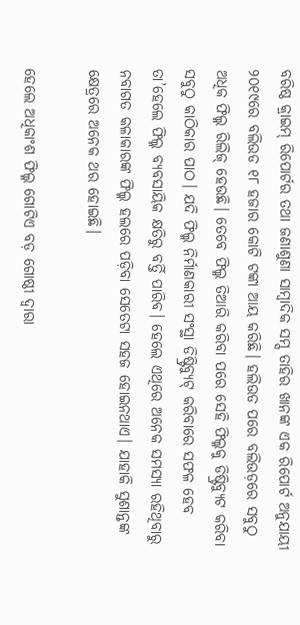ବରିଷ୍ଠ କ୍ରାଇମ୍ ରିପୋର୍ଟର ତଥା ଜଣାଶୁଣା ସାମ୍ୱାଦିକ ସମ୍ସ ତାହିର ଖାନଙ୍କ ଏକ ରିପୋର୍ଟ ଅନୁଯାୟୀ ୨୦୧୯ରେ ବଲିଉଡ ୧୮ ହଜାର କୋଟି ଟଙ୍କା ଆୟ କରିଛି। ହଲିଉଡ ପରେ ବଲିଉଡ଼ରେ ସବୁଠୁ ଅଧିକ ଫିଲ୍ମ ରିଲିଜ୍ ହେଉଛି। ତେବେ ଫିଲ୍ମ ତିଆରି କରିବା ପରେ ସେହି ଫିଲ୍ମକୁ ଡିଷ୍ଟ୍ରିବ୍ୟୁଟ କରିବା ସବୁଠୁ କାଠିକାର ପାଠ। ଯଦି ଫିଲ୍ମ ନିର୍ମାଣକାରୀ ସଂସ୍ଥା ଡିଷ୍ଟ୍ରିବ୍ୟୁଟ୍ କରିବାରେ ସଫଳ ହେବ ତା’ହେଲେ ଫିଲ୍ମ ବ୍ୟବସାୟିକ କ୍ଷତିରୁ ବର୍ତ୍ତି ପାରିବ। ହେଲେ ଏଥିରେ ଅନେକ ସମସ୍ୟା ରହିଥିବାରୁ ନବାଗତ କଳାକାରଙ୍କ ଫିଲ୍ମ ହଲରେ ପଡ଼ିବା ସେତେଟା ସହଜ ହୋଇନଥାଏ। ଯାହାକି ସୁଶାନ୍ତଙ୍କ କ୍ଷେତ୍ରରେ ଅନେକ ଥର ହୋଇଛି।

ହେଲେ ଅଧିକାଂଶ ଫିଲ୍ମ ଗୋଟିଏ ବଡ଼ ଗୋଷ୍ଠୀ ଦ୍ୱାରା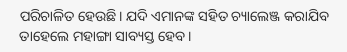ପରିଚାଳିତ ହେଉଛି। ଯଦି ଏମାନଙ୍କ ସହିତ ଚ୍ୟାଲେଞ୍ଜ କରାଯିବ ତାହେଲେ ମହାଙ୍ଗା ସାବ୍ୟସ୍ତ ହେବ।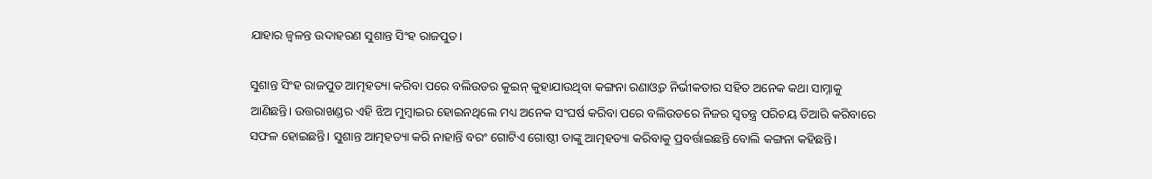ଯାହାର ଜ୍ୱଳନ୍ତ ଉଦାହରଣ ସୁଶାନ୍ତ ସିଂହ ରାଜପୁତ।

ସୁଶାନ୍ତ ସିଂହ ରାଜପୁତ ଆତ୍ମହତ୍ୟା କରିବା ପରେ ବଲିଉଡର କୁଇନ୍ କୁହାଯାଉଥିବା କଙ୍ଗନା ରଣାଓ୍ୱତ ନିର୍ଭୀକତାର ସହିତ ଅନେକ କଥା ସାମ୍ନାକୁ ଆଣିଛନ୍ତି। ଉତ୍ତରାଖଣ୍ଡର ଏହି ଝିଅ ମୁମ୍ୱାଇର ହୋଇନଥିଲେ ମଧ୍ୟ ଅନେକ ସଂଘର୍ଷ କରିବା ପରେ ବଲିଉଡରେ ନିଜର ସ୍ୱତନ୍ତ୍ର ପରିଚୟ ତିଆରି କରିବାରେ ସଫଳ ହୋଇଛନ୍ତି। ସୁଶାନ୍ତ ଆତ୍ମହତ୍ୟା କରି ନାହାନ୍ତି ବରଂ ଗୋଟିଏ ଗୋଷ୍ଠୀ ତାଙ୍କୁ ଆତ୍ମହତ୍ୟା କରିବାକୁ ପ୍ରବର୍ତ୍ତାଇଛନ୍ତି ବୋଲି କଙ୍ଗନା କହିଛନ୍ତି।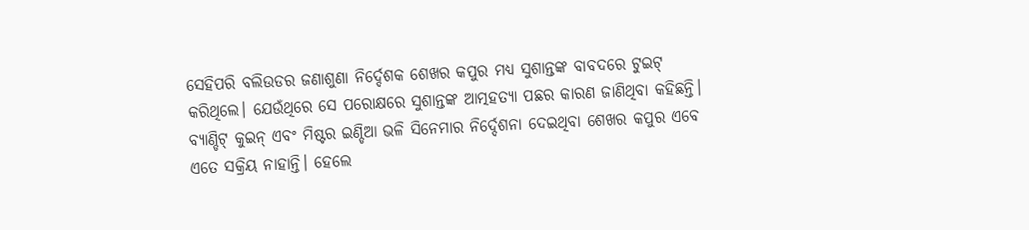ସେହିପରି ବଲିଉଡର ଜଣାଶୁଣା ନିର୍ଦ୍ଦେଶକ ଶେଖର କପୁର ମଧ୍ୟ ସୁଶାନ୍ତଙ୍କ ବାବଦରେ ଟୁଇଟ୍ କରିଥିଲେ। ଯେଉଁଥିରେ ସେ ପରୋକ୍ଷରେ ସୁଶାନ୍ତଙ୍କ ଆତ୍ମହତ୍ୟା ପଛର କାରଣ ଜାଣିଥିବା କହିଛନ୍ତି। ବ୍ୟାଣ୍ଡିଟ୍‌ କୁଇନ୍ ଏବଂ ମିଷ୍ଟର ଇଣ୍ଡିଆ ଭଳି ସିନେମାର ନିର୍ଦ୍ଦେଶନା ଦେଇଥିବା ଶେଖର କପୁର ଏବେ ଏତେ ସକ୍ରିୟ ନାହାନ୍ତି। ହେଲେ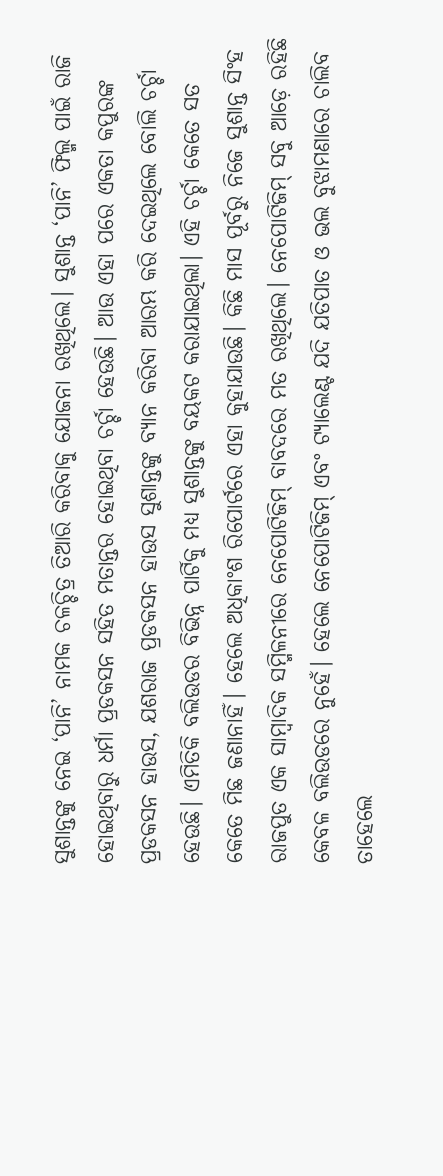ସୁଶାନ୍ତଙ୍କୁ ନେଇ ‘ପାନି’ ନାମକ ଚଳଚ୍ଚିତ୍ର ତିଆରି କରିବାକୁ ଯୋଜନା ରଖିଥିଲେ। ସୁଶାନ୍ତ ‘ପାନି’ ଫିଲ୍ମ ପାଇଁ ରାଜି ହୋଇଥିବାରୁ ଧର୍ମା ପ୍ରଡକସନ ସହିତ ମତାନ୍ତର ହୋଇଥିବା ଚର୍ଚ୍ଚା ହେଉଛି। ଆଉ ଏହା ପରେ ଏକତା କପୁରଙ୍କ ପ୍ରଡକସନ ହାଉସ, ଯଶରାଜ ପ୍ରଡକସନ ହାଉସ ସୁଶାନ୍ତଙ୍କୁ ବ୍ୟାନ କରିବା ଆରମ୍ଭ କରି ଦେଇଥିଲେ ବୋଲି ଚର୍ଚ୍ଚା ହେଉଛି। ଏମିତିକି ବଲିଉଡର ବିଭିନ୍ନ ପାର୍ଟିକୁ ମଧ୍ୟ ସୁଶାନ୍ତଙ୍କୁ ବୟକଟ କରାଯାଇଥିଲା। ଏହି ଚର୍ଚ୍ଚା କେତେ ସତ କେତେ ମିଛ ଜଣାନାହିଁ। ହେଲେ ଅଧିକାଂଶ ରିପୋର୍ଟରେ ଏହା କୁହାଯାଉଛି। କିଛି ମାସ ପୂର୍ବରୁ ନିଜେ ସୁଶାନ୍ତ ସିଂହ ରାଜପୁତ ଏକ ସାମ୍ୱାଦିକ ସମ୍ମିଳନୀରେ ନେପୋଟିଜିମ୍ ବାବଦରେ ମତ ରଖିଥିଲେ। ନେପୋଟିଜିମ୍ ସବୁ ଆଡ଼େ ରହିଛି କେବଳ ବଲିଉଡରେ ନୁହେଁ। ହେଲେ ନେପୋଟିଜିମ୍ ଏବଂ ଟ୍ୟାଲେଣ୍ଟ ଯଦି ଯତିପାତ ଓ ଭଲ ବୁଝାମଣାରେ ଚାଲିବ ତାହେଲେ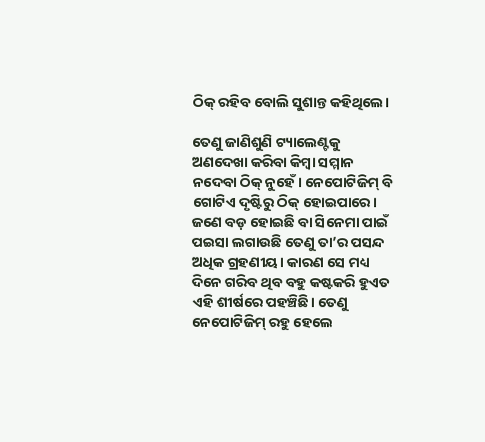ଠିକ୍ ରହିବ ବୋଲି ସୁଶାନ୍ତ କହିଥିଲେ।

ତେଣୁ ଜାଣିଶୁଣି ଟ୍ୟାଲେଣ୍ଟକୁ ଅଣଦେଖା କରିବା କିମ୍ୱା ସମ୍ମାନ ନଦେବା ଠିକ୍ ନୁହେଁ। ନେପୋଟିଜିମ୍ ବି ଗୋଟିଏ ଦୃଷ୍ଟିରୁ ଠିକ୍ ହୋଇପାରେ। ଜଣେ ବଡ଼ ହୋଇଛି ବା ସିନେମା ପାଇଁ ପଇସା ଲଗାଉଛି ତେଣୁ ତା’ର ପସନ୍ଦ ଅଧିକ ଗ୍ରହଣୀୟ। କାରଣ ସେ ମଧ୍ୟ ଦିନେ ଗରିବ ଥିବ ବହୁ କଷ୍ଟକରି ହୁଏତ ଏହି ଶୀର୍ଷରେ ପହଞ୍ଚିଛି। ତେଣୁ ନେପୋଟିଜିମ୍ ରହୁ ହେଲେ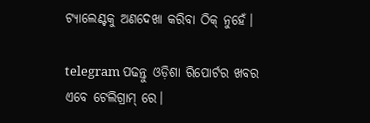ଟ୍ୟାଲେଣ୍ଟକୁ ଅଣଦେଖା କରିବା ଠିକ୍ ନୁହେଁ।

telegram ପଢନ୍ତୁ ଓଡ଼ିଶା ରିପୋର୍ଟର ଖବର ଏବେ ଟେଲିଗ୍ରାମ୍ ରେ।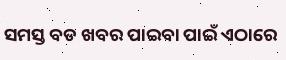ସମସ୍ତ ବଡ ଖବର ପାଇବା ପାଇଁ ଏଠାରେ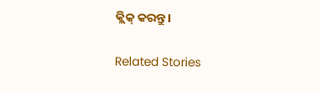କ୍ଲିକ୍ କରନ୍ତୁ।

Related Stories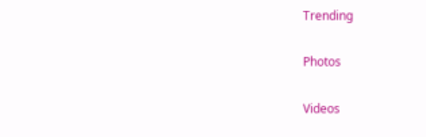Trending

Photos

Videos